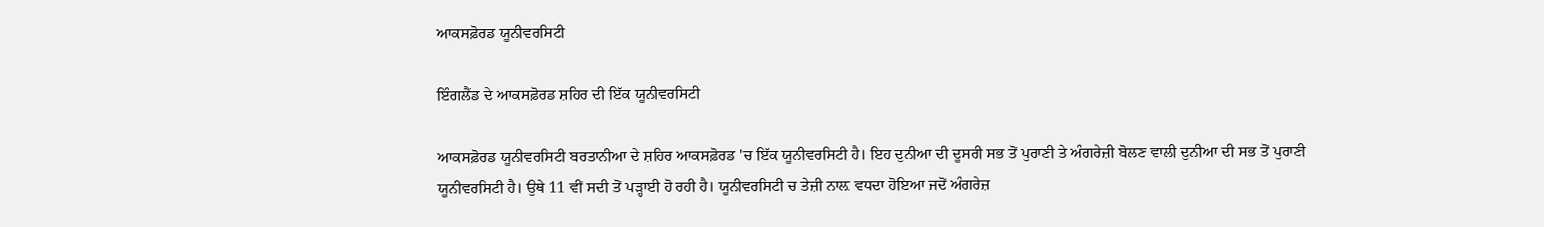ਆਕਸਫ਼ੋਰਡ ਯੂਨੀਵਰਸਿਟੀ

ਇੰਗਲੈਂਡ ਦੇ ਆਕਸਫ਼ੋਰਡ ਸ਼ਹਿਰ ਦੀ ਇੱਕ ਯੂਨੀਵਰਸਿਟੀ

ਆਕਸਫ਼ੋਰਡ ਯੂਨੀਵਰਸਿਟੀ ਬਰਤਾਨੀਆ ਦੇ ਸ਼ਹਿਰ ਆਕਸਫ਼ੋਰਡ 'ਚ ਇੱਕ ਯੂਨੀਵਰਸਿਟੀ ਹੈ। ਇਹ ਦੁਨੀਆ ਦੀ ਦੂਸਰੀ ਸਭ ਤੋਂ ਪੁਰਾਣੀ ਤੇ ਅੰਗਰੇਜ਼ੀ ਬੋਲਣ ਵਾਲੀ ਦੁਨੀਆ ਦੀ ਸਭ ਤੋਂ ਪੁਰਾਣੀ ਯੂਨੀਵਰਸਿਟੀ ਹੈ। ਉਥੇ 11 ਵੀਂ ਸਦੀ ਤੋਂ ਪੜ੍ਹਾਈ ਹੋ ਰਹੀ ਹੈ। ਯੂਨੀਵਰਸਿਟੀ ਚ ਤੇਜ਼ੀ ਨਾਲ਼ ਵਧਦਾ ਹੋਇਆ ਜਦੋਂ ਅੰਗਰੇਜ਼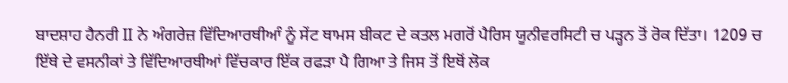ਬਾਦਸ਼ਾਹ ਹੈਨਰੀ II ਨੇ ਅੰਗਰੇਜ਼ ਵਿੱਦਿਆਰਥੀਆੰ ਨੂੰ ਸੇਂਟ ਥਾਮਸ ਬੀਕਟ ਦੇ ਕਤਲ ਮਗਰੋਂ ਪੈਰਿਸ ਯੂਨੀਵਰਸਿਟੀ ਚ ਪੜ੍ਹਨ ਤੋਂ ਰੋਕ ਦਿੱਤਾ। 1209 ਚ ਇੱਥੇ ਦੇ ਵਸਨੀਕਾਂ ਤੇ ਵਿੱਦਿਆਰਥੀਆਂ ਵਿੱਚਕਾਰ ਇੱਕ ਰਫਡ਼ਾ ਪੈ ਗਿਆ ਤੇ ਜਿਸ ਤੋਂ ਇਥੋਂ ਲੋਕ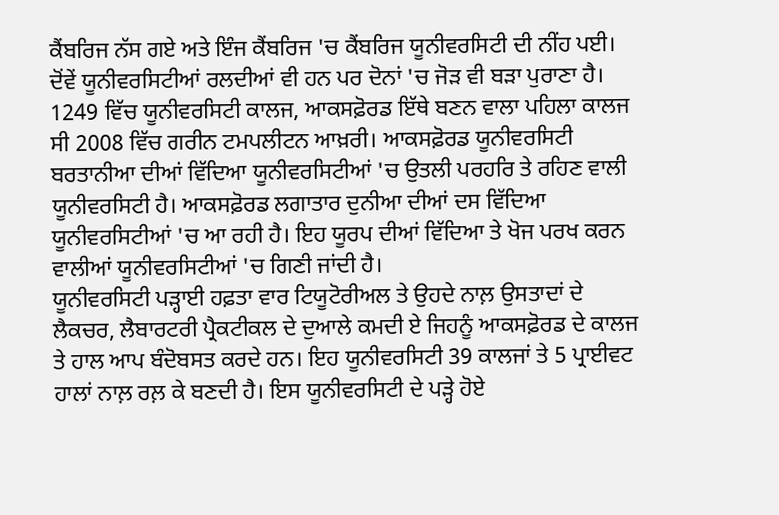ਕੈਂਬਰਿਜ ਨੱਸ ਗਏ ਅਤੇ ਇੰਜ ਕੈਂਬਰਿਜ 'ਚ ਕੈਂਬਰਿਜ ਯੂਨੀਵਰਸਿਟੀ ਦੀ ਨੀਂਹ ਪਈ। ਦੋਂਵੇਂ ਯੂਨੀਵਰਸਿਟੀਆਂ ਰਲਦੀਆਂ ਵੀ ਹਨ ਪਰ ਦੋਨਾਂ 'ਚ ਜੋੜ ਵੀ ਬੜਾ ਪੁਰਾਣਾ ਹੈ। 1249 ਵਿੱਚ ਯੂਨੀਵਰਸਿਟੀ ਕਾਲਜ, ਆਕਸਫ਼ੋਰਡ ਇੱਥੇ ਬਣਨ ਵਾਲਾ ਪਹਿਲਾ ਕਾਲਜ ਸੀ 2008 ਵਿੱਚ ਗਰੀਨ ਟਮਪਲੀਟਨ ਆਖ਼ਰੀ। ਆਕਸਫ਼ੋਰਡ ਯੂਨੀਵਰਸਿਟੀ ਬਰਤਾਨੀਆ ਦੀਆਂ ਵਿੱਦਿਆ ਯੂਨੀਵਰਸਿਟੀਆਂ 'ਚ ਉਤਲੀ ਪਰਹਰਿ ਤੇ ਰਹਿਣ ਵਾਲੀ ਯੂਨੀਵਰਸਿਟੀ ਹੈ। ਆਕਸਫ਼ੋਰਡ ਲਗਾਤਾਰ ਦੁਨੀਆ ਦੀਆਂ ਦਸ ਵਿੱਦਿਆ ਯੂਨੀਵਰਸਿਟੀਆਂ 'ਚ ਆ ਰਹੀ ਹੈ। ਇਹ ਯੂਰਪ ਦੀਆਂ ਵਿੱਦਿਆ ਤੇ ਖੋਜ ਪਰਖ ਕਰਨ ਵਾਲੀਆਂ ਯੂਨੀਵਰਸਿਟੀਆਂ 'ਚ ਗਿਣੀ ਜਾਂਦੀ ਹੈ।
ਯੂਨੀਵਰਸਿਟੀ ਪੜ੍ਹਾਈ ਹਫ਼ਤਾ ਵਾਰ ਟਿਯੂਟੋਰੀਅਲ ਤੇ ਉਹਦੇ ਨਾਲ਼ ਉਸਤਾਦਾਂ ਦੇ ਲੈਕਚਰ, ਲੈਬਾਰਟਰੀ ਪ੍ਰੈਕਟੀਕਲ ਦੇ ਦੁਆਲੇ ਕਮਦੀ ਏ ਜਿਹਨੂੰ ਆਕਸਫ਼ੋਰਡ ਦੇ ਕਾਲਜ ਤੇ ਹਾਲ ਆਪ ਬੰਦੋਬਸਤ ਕਰਦੇ ਹਨ। ਇਹ ਯੂਨੀਵਰਸਿਟੀ 39 ਕਾਲਜਾਂ ਤੇ 5 ਪ੍ਰਾਈਵਟ ਹਾਲਾਂ ਨਾਲ਼ ਰਲ਼ ਕੇ ਬਣਦੀ ਹੈ। ਇਸ ਯੂਨੀਵਰਸਿਟੀ ਦੇ ਪੜ੍ਹੇ ਹੋਏ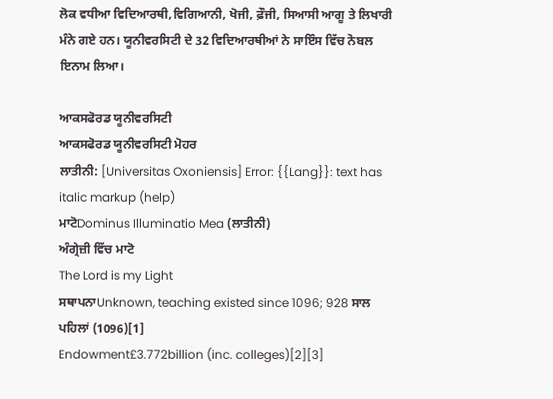ਲੋਕ ਵਧੀਆ ਵਿਦਿਆਰਥੀ,ਵਿਗਿਆਨੀ, ਖੋਜੀ, ਫ਼ੌਜੀ, ਸਿਆਸੀ ਆਗੂ ਤੇ ਲਿਖਾਰੀ ਮੰਨੇ ਗਏ ਹਨ। ਯੂਨੀਵਰਸਿਟੀ ਦੇ 32 ਵਿਦਿਆਰਥੀਆਂ ਨੇ ਸਾਇੰਸ ਵਿੱਚ ਨੋਬਲ ਇਨਾਮ ਲਿਆ।

ਆਕਸਫੋਰਡ ਯੂਨੀਵਰਸਿਟੀ
ਆਕਸਫੋਰਡ ਯੂਨੀਵਰਸਿਟੀ ਮੋਹਰ
ਲਾਤੀਨੀ: [Universitas Oxoniensis] Error: {{Lang}}: text has italic markup (help)
ਮਾਟੋDominus Illuminatio Mea (ਲਾਤੀਨੀ)
ਅੰਗ੍ਰੇਜ਼ੀ ਵਿੱਚ ਮਾਟੋ
The Lord is my Light
ਸਥਾਪਨਾUnknown, teaching existed since 1096; 928 ਸਾਲ ਪਹਿਲਾਂ (1096)[1]
Endowment£3.772billion (inc. colleges)[2][3]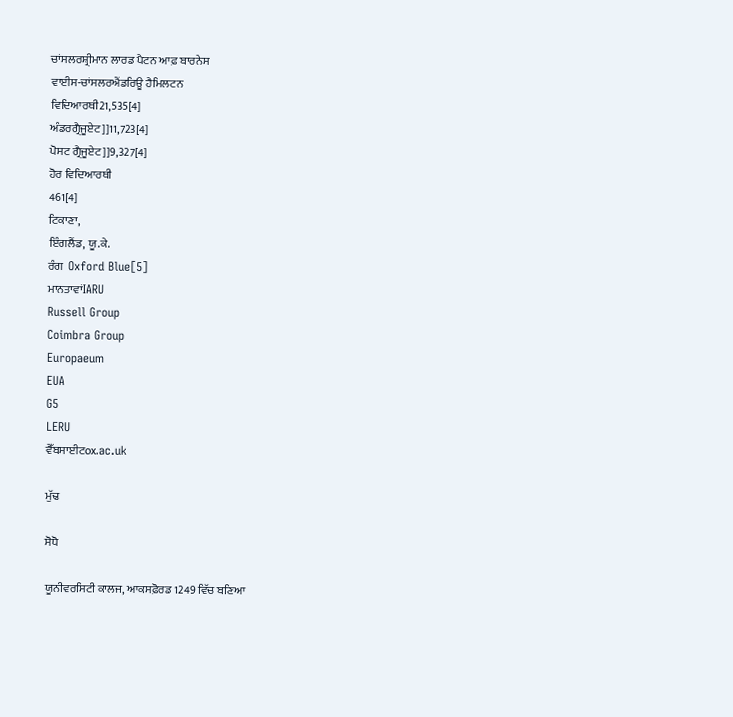ਚਾਂਸਲਰਸ਼੍ਰੀਮਾਨ ਲਾਰਡ ਪੈਟਨ ਆਫ਼ ਬਾਰਨੇਸ
ਵਾਈਸ-ਚਾਂਸਲਰਐਂਡਰਿਊ ਹੈਮਿਲਟਨ
ਵਿਦਿਆਰਥੀ21,535[4]
ਅੰਡਰਗ੍ਰੈਜੂਏਟ]]11,723[4]
ਪੋਸਟ ਗ੍ਰੈਜੂਏਟ]]9,327[4]
ਹੋਰ ਵਿਦਿਆਰਥੀ
461[4]
ਟਿਕਾਣਾ,
ਇੰਗਲੈਂਡ, ਯੂ.ਕੇ.
ਰੰਗ  Oxford Blue[5]
ਮਾਨਤਾਵਾਂIARU
Russell Group
Coimbra Group
Europaeum
EUA
G5
LERU
ਵੈੱਬਸਾਈਟox.ac.uk

ਮੁੱਢ

ਸੋਧੋ

ਯੂਨੀਵਰਸਿਟੀ ਕਾਲਜ, ਆਕਸਫ਼ੋਰਡ 1249 ਵਿੱਚ ਬਣਿਆ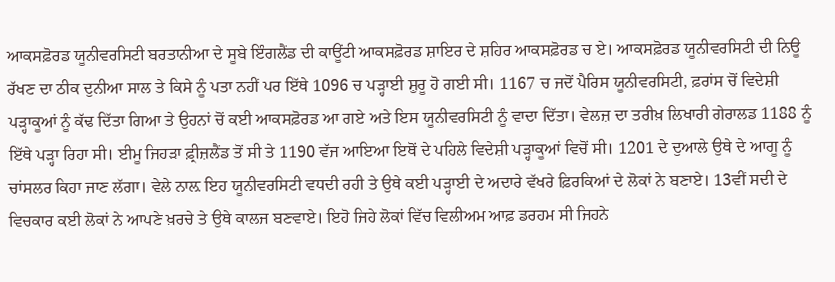ਆਕਸਫ਼ੋਰਡ ਯੂਨੀਵਰਸਿਟੀ ਬਰਤਾਨੀਆ ਦੇ ਸੂਬੇ ਇੰਗਲੈਂਡ ਦੀ ਕਾਊਂਟੀ ਆਕਸਫ਼ੋਰਡ ਸ਼ਾਇਰ ਦੇ ਸ਼ਹਿਰ ਆਕਸਫ਼ੋਰਡ ਚ ਏ। ਆਕਸਫ਼ੋਰਡ ਯੂਨੀਵਰਸਿਟੀ ਦੀ ਨਿਊ ਰੱਖਣ ਦਾ ਠੀਕ ਦੁਨੀਆ ਸਾਲ ਤੇ ਕਿਸੇ ਨੂੰ ਪਤਾ ਨਹੀਂ ਪਰ ਇੱਥੇ 1096 ਚ ਪੜ੍ਹਾਈ ਸ਼ੁਰੂ ਹੋ ਗਈ ਸੀ। 1167 ਚ ਜਦੋਂ ਪੈਰਿਸ ਯੂਨੀਵਰਸਿਟੀ, ਫ਼ਰਾਂਸ ਚੋਂ ਵਿਦੇਸ਼ੀ ਪੜ੍ਹਾਕੂਆਂ ਨੂੰ ਕੱਢ ਦਿੱਤਾ ਗਿਆ ਤੇ ਉਹਨਾਂ ਚੋਂ ਕਈ ਆਕਸਫ਼ੋਰਡ ਆ ਗਏ ਅਤੇ ਇਸ ਯੂਨੀਵਰਸਿਟੀ ਨੂੰ ਵਾਦਾ ਦਿੱਤਾ। ਵੇਲਜ਼ ਦਾ ਤਰੀਖ਼ ਲਿਖਾਰੀ ਗੇਰਾਲਡ 1188 ਨੂੰ ਇੱਥੇ ਪੜ੍ਹਾ ਰਿਹਾ ਸੀ। ਈਮੂ ਜਿਹੜਾ ਫ਼੍ਰੀਜ਼ਲੈਂਡ ਤੋਂ ਸੀ ਤੇ 1190 ਵੱਜ ਆਇਆ ਇਥੋਂ ਦੇ ਪਹਿਲੇ ਵਿਦੇਸ਼ੀ ਪੜ੍ਹਾਕੂਆਂ ਵਿਚੋਂ ਸੀ। 1201 ਦੇ ਦੁਆਲੇ ਉਥੇ ਦੇ ਆਗੂ ਨੂੰ ਚਾਂਸਲਰ ਕਿਹਾ ਜਾਣ ਲੱਗਾ। ਵੇਲੇ ਨਾਲ਼ ਇਹ ਯੂਨੀਵਰਸਿਟੀ ਵਧਦੀ ਰਹੀ ਤੇ ਉਥੇ ਕਈ ਪੜ੍ਹਾਈ ਦੇ ਅਦਾਰੇ ਵੱਖਰੇ ਫ਼ਿਰਕਿਆਂ ਦੇ ਲੋਕਾਂ ਨੇ ਬਣਾਏ। 13ਵੀਂ ਸਦੀ ਦੇ ਵਿਚਕਾਰ ਕਈ ਲੋਕਾਂ ਨੇ ਆਪਣੇ ਖ਼ਰਚੇ ਤੇ ਉਥੇ ਕਾਲਜ ਬਣਵਾਏ। ਇਹੋ ਜਿਹੇ ਲੋਕਾਂ ਵਿੱਚ ਵਿਲੀਅਮ ਆਫ਼ ਡਰਹਮ ਸੀ ਜਿਹਨੇ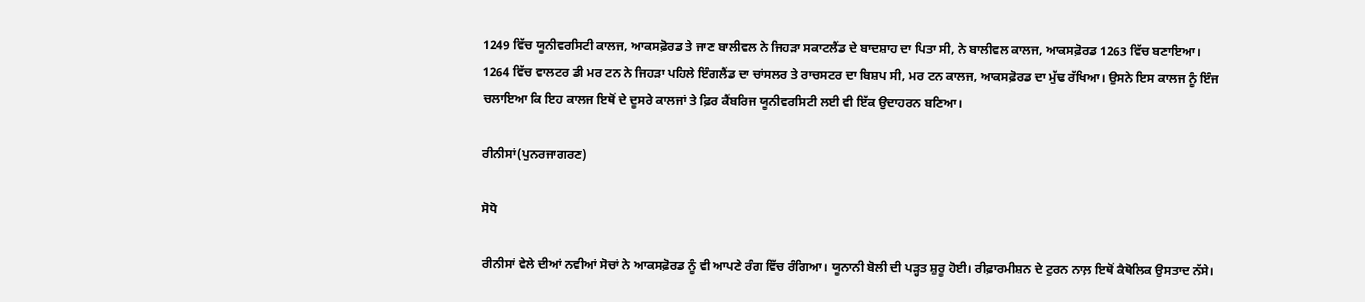1249 ਵਿੱਚ ਯੂਨੀਵਰਸਿਟੀ ਕਾਲਜ, ਆਕਸਫ਼ੋਰਡ ਤੇ ਜਾਣ ਬਾਲੀਵਲ ਨੇ ਜਿਹੜਾ ਸਕਾਟਲੈਂਡ ਦੇ ਬਾਦਸ਼ਾਹ ਦਾ ਪਿਤਾ ਸੀ, ਨੇ ਬਾਲੀਵਲ ਕਾਲਜ, ਆਕਸਫ਼ੋਰਡ 1263 ਵਿੱਚ ਬਣਾਇਆ। 1264 ਵਿੱਚ ਵਾਲਟਰ ਡੀ ਮਰ ਟਨ ਨੇ ਜਿਹੜਾ ਪਹਿਲੇ ਇੰਗਲੈਂਡ ਦਾ ਚਾਂਸਲਰ ਤੇ ਰਾਚਸਟਰ ਦਾ ਬਿਸ਼ਪ ਸੀ, ਮਰ ਟਨ ਕਾਲਜ, ਆਕਸਫ਼ੋਰਡ ਦਾ ਮੁੱਢ ਰੱਖਿਆ। ਉਸਨੇ ਇਸ ਕਾਲਜ ਨੂੰ ਇੰਜ ਚਲਾਇਆ ਕਿ ਇਹ ਕਾਲਜ ਇਥੋਂ ਦੇ ਦੂਸਰੇ ਕਾਲਜਾਂ ਤੇ ਫ਼ਿਰ ਕੈਂਬਰਿਜ ਯੂਨੀਵਰਸਿਟੀ ਲਈ ਵੀ ਇੱਕ ਉਦਾਹਰਨ ਬਣਿਆ।

ਰੀਨੀਸਾਂ(ਪੁਨਰਜਾਗਰਣ)

ਸੋਧੋ

ਰੀਨੀਸਾਂ ਵੇਲੇ ਦੀਆਂ ਨਵੀਆਂ ਸੋਚਾਂ ਨੇ ਆਕਸਫ਼ੋਰਡ ਨੂੰ ਵੀ ਆਪਣੇ ਰੰਗ ਵਿੱਚ ਰੰਗਿਆ। ਯੂਨਾਨੀ ਬੋਲੀ ਦੀ ਪੜ੍ਹਤ ਸ਼ੁਰੂ ਹੋਈ। ਰੀਫ਼ਾਰਮੀਸ਼ਨ ਦੇ ਟੁਰਨ ਨਾਲ਼ ਇਥੋਂ ਕੈਥੋਲਿਕ ਉਸਤਾਦ ਨੱਸੇ।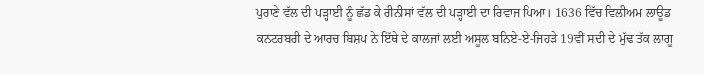ਪੁਰਾਣੇ ਵੱਲ ਦੀ ਪੜ੍ਹਾਈ ਨੂੰ ਛੱਡ ਕੇ ਰੀਨੀਸਾਂ ਵੱਲ ਦੀ ਪੜ੍ਹਾਈ ਦਾ ਰਿਵਾਜ ਪਿਆ। 1636 ਵਿੱਚ ਵਿਲੀਅਮ ਲਾਊਡ ਕਨਟਰਬਰੀ ਦੇ ਆਰਚ ਬਿਸ਼ਪ ਨੇ ਇੱਥੇ ਦੇ ਕਾਲਜਾਂ ਲਈ ਅਸੂਲ ਬਨਿਏ-ਏ-ਜਿਹੜੇ 19ਵੀਂ ਸਦੀ ਦੇ ਮੁੱਢ ਤੱਕ ਲਾਗੂ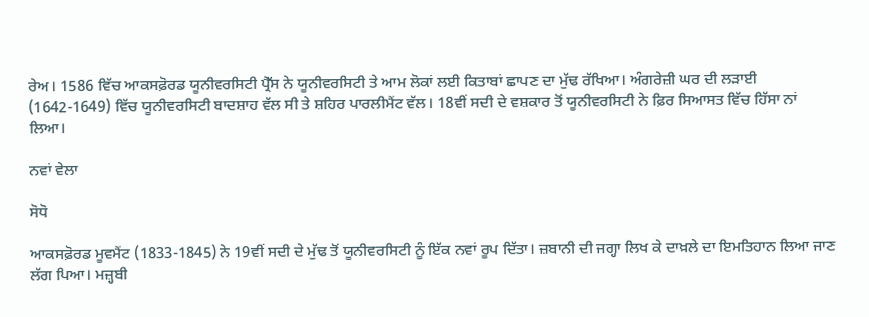ਰੇਅ। 1586 ਵਿੱਚ ਆਕਸਫ਼ੋਰਡ ਯੂਨੀਵਰਸਿਟੀ ਪ੍ਰੈੱਸ ਨੇ ਯੂਨੀਵਰਸਿਟੀ ਤੇ ਆਮ ਲੋਕਾਂ ਲਈ ਕਿਤਾਬਾਂ ਛਾਪਣ ਦਾ ਮੁੱਢ ਰੱਖਿਆ। ਅੰਗਰੇਜ਼ੀ ਘਰ ਦੀ ਲੜਾਈ (1642-1649) ਵਿੱਚ ਯੂਨੀਵਰਸਿਟੀ ਬਾਦਸ਼ਾਹ ਵੱਲ ਸੀ ਤੇ ਸ਼ਹਿਰ ਪਾਰਲੀਮੈਂਟ ਵੱਲ। 18ਵੀਂ ਸਦੀ ਦੇ ਵਸ਼ਕਾਰ ਤੋਂ ਯੂਨੀਵਰਸਿਟੀ ਨੇ ਫ਼ਿਰ ਸਿਆਸਤ ਵਿੱਚ ਹਿੱਸਾ ਨਾਂ ਲਿਆ।

ਨਵਾਂ ਵੇਲਾ

ਸੋਧੋ

ਆਕਸਫ਼ੋਰਡ ਮੂਵਮੈਂਟ (1833-1845) ਨੇ 19ਵੀਂ ਸਦੀ ਦੇ ਮੁੱਢ ਤੋਂ ਯੂਨੀਵਰਸਿਟੀ ਨੂੰ ਇੱਕ ਨਵਾਂ ਰੂਪ ਦਿੱਤਾ। ਜ਼ਬਾਨੀ ਦੀ ਜਗ੍ਹਾ ਲਿਖ ਕੇ ਦਾਖ਼ਲੇ ਦਾ ਇਮਤਿਹਾਨ ਲਿਆ ਜਾਣ ਲੱਗ ਪਿਆ। ਮਜ਼੍ਹਬੀ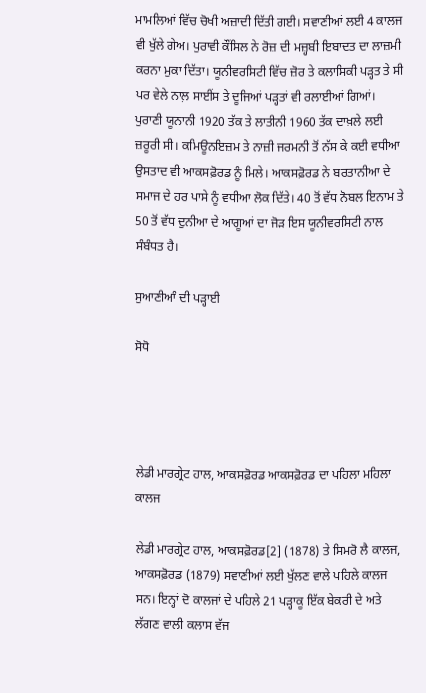ਮਾਮਲਿਆਂ ਵਿੱਚ ਚੋਖੀ ਅਜ਼ਾਦੀ ਦਿੱਤੀ ਗਈ। ਸਵਾਣੀਆਂ ਲਈ 4 ਕਾਲਜ ਵੀ ਖੁੱਲੇ ਗੇਅ। ਪੁਰਾਵੀ ਕੌਂਸਿਲ ਨੇ ਰੋਜ਼ ਦੀ ਮਜ਼੍ਹਬੀ ਇਬਾਦਤ ਦਾ ਲਾਜ਼ਮੀ ਕਰਨਾ ਮੁਕਾ ਦਿੱਤਾ। ਯੂਨੀਵਰਸਿਟੀ ਵਿੱਚ ਜ਼ੋਰ ਤੇ ਕਲਾਸਿਕੀ ਪੜ੍ਹਤ ਤੇ ਸੀ ਪਰ ਵੇਲੇ ਨਾਲ਼ ਸਾਈਂਸ ਤੇ ਦੂਜਿਆਂ ਪੜ੍ਹਤਾਂ ਵੀ ਰਲਾਈਆਂ ਗਿਆਂ। ਪੁਰਾਣੀ ਯੂਨਾਨੀ 1920 ਤੱਕ ਤੇ ਲਾਤੀਨੀ 1960 ਤੱਕ ਦਾਖ਼ਲੇ ਲਈ ਜ਼ਰੂਰੀ ਸੀ। ਕਮਿਊਨਇਜ਼ਮ ਤੇ ਨਾਜ਼ੀ ਜਰਮਨੀ ਤੋਂ ਨੱਸ ਕੇ ਕਈ ਵਧੀਆ ਉਸਤਾਦ ਵੀ ਆਕਸਫ਼ੋਰਡ ਨੂੰ ਮਿਲੇ। ਆਕਸਫ਼ੋਰਡ ਨੇ ਬਰਤਾਨੀਆ ਦੇ ਸਮਾਜ ਦੇ ਹਰ ਪਾਸੇ ਨੂੰ ਵਧੀਆ ਲੋਕ ਦਿੱਤੇ। 40 ਤੋਂ ਵੱਧ ਨੋਬਲ ਇਨਾਮ ਤੇ 50 ਤੋਂ ਵੱਧ ਦੁਨੀਆ ਦੇ ਆਗੂਆਂ ਦਾ ਜੋੜ ਇਸ ਯੂਨੀਵਰਸਿਟੀ ਨਾਲ ਸੰਬੰਧਤ ਹੈ।

ਸੁਆਣੀਆੰ ਦੀ ਪੜ੍ਹਾਈ

ਸੋਧੋ




ਲੇਡੀ ਮਾਰਗ੍ਰੇਟ ਹਾਲ, ਆਕਸਫ਼ੋਰਡ ਆਕਸਫ਼ੋਰਡ ਦਾ ਪਹਿਲਾ ਮਹਿਲਾ ਕਾਲਜ

ਲੇਡੀ ਮਾਰਗ੍ਰੇਟ ਹਾਲ, ਆਕਸਫ਼ੋਰਡ[2] (1878) ਤੇ ਸਿਮਰੋ ਲੈ ਕਾਲਜ, ਆਕਸਫ਼ੋਰਡ (1879) ਸਵਾਣੀਆਂ ਲਈ ਖੁੱਲਣ ਵਾਲੇ ਪਹਿਲੇ ਕਾਲਜ ਸਨ। ਇਨ੍ਹਾਂ ਦੋ ਕਾਲਜਾਂ ਦੇ ਪਹਿਲੇ 21 ਪੜ੍ਹਾਕੂ ਇੱਕ ਬੇਕਰੀ ਦੇ ਅਤੇ ਲੱਗਣ ਵਾਲੀ ਕਲਾਸ ਵੱਜ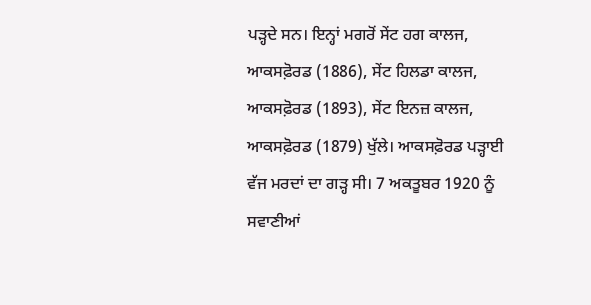ਪੜ੍ਹਦੇ ਸਨ। ਇਨ੍ਹਾਂ ਮਗਰੋਂ ਸੇਂਟ ਹਗ ਕਾਲਜ, ਆਕਸਫ਼ੋਰਡ (1886), ਸੇਂਟ ਹਿਲਡਾ ਕਾਲਜ, ਆਕਸਫ਼ੋਰਡ (1893), ਸੇਂਟ ਇਨਜ਼ ਕਾਲਜ, ਆਕਸਫ਼ੋਰਡ (1879) ਖੁੱਲੇ। ਆਕਸਫ਼ੋਰਡ ਪੜ੍ਹਾਈ ਵੱਜ ਮਰਦਾਂ ਦਾ ਗੜ੍ਹ ਸੀ। 7 ਅਕਤੂਬਰ 1920 ਨੂੰ ਸਵਾਣੀਆਂ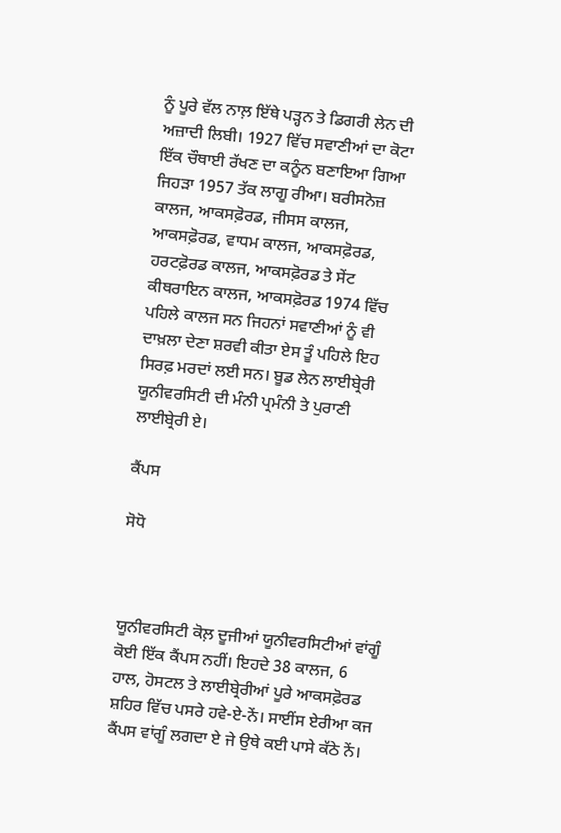ਨੂੰ ਪੂਰੇ ਵੱਲ ਨਾਲ਼ ਇੱਥੇ ਪੜ੍ਹਨ ਤੇ ਡਿਗਰੀ ਲੇਨ ਦੀ ਅਜ਼ਾਦੀ ਲਿਬੀ। 1927 ਵਿੱਚ ਸਵਾਣੀਆਂ ਦਾ ਕੋਟਾ ਇੱਕ ਚੌਥਾਈ ਰੱਖਣ ਦਾ ਕਨੂੰਨ ਬਣਾਇਆ ਗਿਆ ਜਿਹੜਾ 1957 ਤੱਕ ਲਾਗੂ ਰੀਆ। ਬਰੀਸਨੋਜ਼ ਕਾਲਜ, ਆਕਸਫ਼ੋਰਡ, ਜੀਸਸ ਕਾਲਜ, ਆਕਸਫ਼ੋਰਡ, ਵਾਧਮ ਕਾਲਜ, ਆਕਸਫ਼ੋਰਡ, ਹਰਟਫ਼ੋਰਡ ਕਾਲਜ, ਆਕਸਫ਼ੋਰਡ ਤੇ ਸੇਂਟ ਕੀਥਰਾਇਨ ਕਾਲਜ, ਆਕਸਫ਼ੋਰਡ 1974 ਵਿੱਚ ਪਹਿਲੇ ਕਾਲਜ ਸਨ ਜਿਹਨਾਂ ਸਵਾਣੀਆਂ ਨੂੰ ਵੀ ਦਾਖ਼ਲਾ ਦੇਣਾ ਸ਼ਰਵੀ ਕੀਤਾ ਏਸ ਤੂੰ ਪਹਿਲੇ ਇਹ ਸਿਰਫ਼ ਮਰਦਾਂ ਲਈ ਸਨ। ਬੂਡ ਲੇਨ ਲਾਈਬ੍ਰੇਰੀ ਯੂਨੀਵਰਸਿਟੀ ਦੀ ਮੰਨੀ ਪ੍ਰਮੰਨੀ ਤੇ ਪੁਰਾਣੀ ਲਾਈਬ੍ਰੇਰੀ ਏ।

ਕੈਂਪਸ

ਸੋਧੋ



ਯੂਨੀਵਰਸਿਟੀ ਕੋਲ਼ ਦੂਜੀਆਂ ਯੂਨੀਵਰਸਿਟੀਆਂ ਵਾਂਗੂੰ ਕੋਈ ਇੱਕ ਕੈਂਪਸ ਨਹੀਂ। ਇਹਦੇ 38 ਕਾਲਜ, 6 ਹਾਲ, ਹੋਸਟਲ ਤੇ ਲਾਈਬ੍ਰੇਰੀਆਂ ਪੂਰੇ ਆਕਸਫ਼ੋਰਡ ਸ਼ਹਿਰ ਵਿੱਚ ਪਸਰੇ ਹਵੇ-ਏ-ਨੇਂ। ਸਾਈਂਸ ਏਰੀਆ ਕਜ ਕੈਂਪਸ ਵਾਂਗੂੰ ਲਗਦਾ ਏ ਜੇ ਉਥੇ ਕਈ ਪਾਸੇ ਕੱਠੇ ਨੇਂ।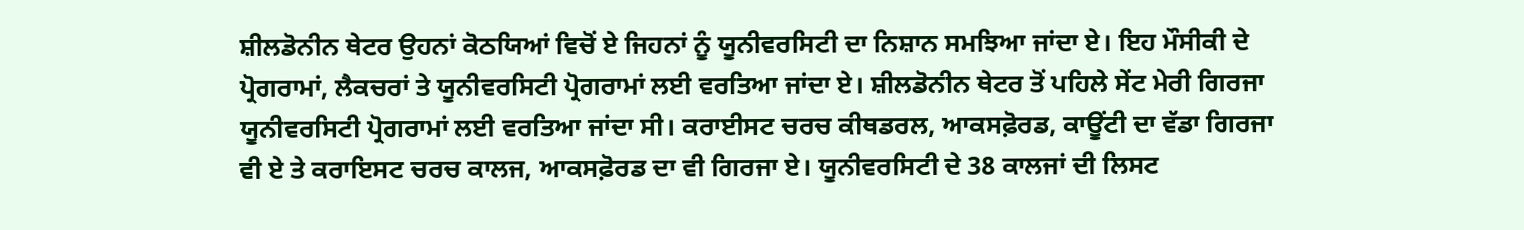ਸ਼ੀਲਡੋਨੀਨ ਥੇਟਰ ਉਹਨਾਂ ਕੋਠਯਿਆਂ ਵਿਚੋਂ ਏ ਜਿਹਨਾਂ ਨੂੰ ਯੂਨੀਵਰਸਿਟੀ ਦਾ ਨਿਸ਼ਾਨ ਸਮਝਿਆ ਜਾਂਦਾ ਏ। ਇਹ ਮੌਸੀਕੀ ਦੇ ਪ੍ਰੋਗਰਾਮਾਂ, ਲੈਕਚਰਾਂ ਤੇ ਯੂਨੀਵਰਸਿਟੀ ਪ੍ਰੋਗਰਾਮਾਂ ਲਈ ਵਰਤਿਆ ਜਾਂਦਾ ਏ। ਸ਼ੀਲਡੋਨੀਨ ਥੇਟਰ ਤੋਂ ਪਹਿਲੇ ਸੇਂਟ ਮੇਰੀ ਗਿਰਜਾ ਯੂਨੀਵਰਸਿਟੀ ਪ੍ਰੋਗਰਾਮਾਂ ਲਈ ਵਰਤਿਆ ਜਾਂਦਾ ਸੀ। ਕਰਾਈਸਟ ਚਰਚ ਕੀਥਡਰਲ, ਆਕਸਫ਼ੋਰਡ, ਕਾਊਂਟੀ ਦਾ ਵੱਡਾ ਗਿਰਜਾ ਵੀ ਏ ਤੇ ਕਰਾਇਸਟ ਚਰਚ ਕਾਲਜ, ਆਕਸਫ਼ੋਰਡ ਦਾ ਵੀ ਗਿਰਜਾ ਏ। ਯੂਨੀਵਰਸਿਟੀ ਦੇ 38 ਕਾਲਜਾਂ ਦੀ ਲਿਸਟ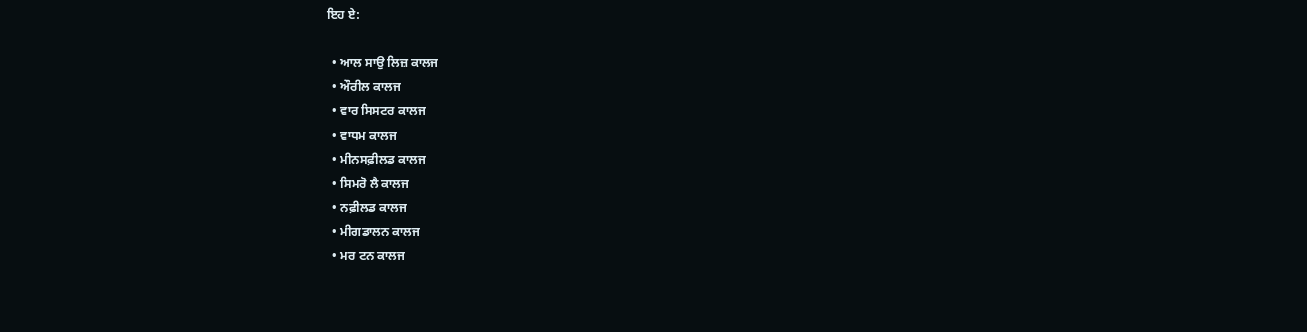ਇਹ ਏ:

  • ਆਲ ਸਾਉ ਲਿਜ਼ ਕਾਲਜ
  • ਔਰੀਲ ਕਾਲਜ
  • ਵਾਰ ਸਿਸਟਰ ਕਾਲਜ
  • ਵਾਧਮ ਕਾਲਜ
  • ਮੀਨਸਫ਼ੀਲਡ ਕਾਲਜ
  • ਸਿਮਰੋ ਲੈ ਕਾਲਜ
  • ਨਫ਼ੀਲਡ ਕਾਲਜ
  • ਮੀਗਡਾਲਨ ਕਾਲਜ
  • ਮਰ ਟਨ ਕਾਲਜ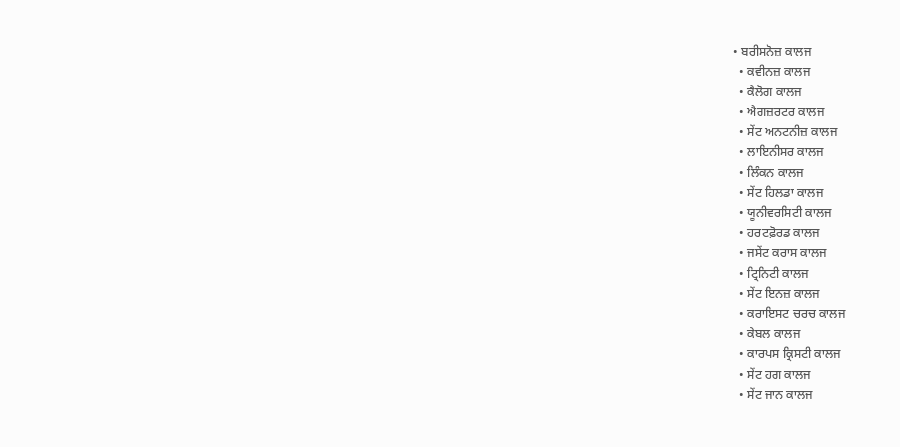• ਬਰੀਸਨੋਜ਼ ਕਾਲਜ
  • ਕਵੀਨਜ਼ ਕਾਲਜ
  • ਕੈਲੋਗ ਕਾਲਜ
  • ਐਗਜ਼ਰਟਰ ਕਾਲਜ
  • ਸੇਂਟ ਅਨਟਨੀਜ਼ ਕਾਲਜ
  • ਲਾਇਨੀਸਰ ਕਾਲਜ
  • ਲਿੰਕਨ ਕਾਲਜ
  • ਸੇਂਟ ਹਿਲਡਾ ਕਾਲਜ
  • ਯੂਨੀਵਰਸਿਟੀ ਕਾਲਜ
  • ਹਰਟਫ਼ੋਰਡ ਕਾਲਜ
  • ਜਸੇਂਟ ਕਰਾਸ ਕਾਲਜ
  • ਟ੍ਰਿਨਿਟੀ ਕਾਲਜ
  • ਸੇਂਟ ਇਨਜ਼ ਕਾਲਜ
  • ਕਰਾਇਸਟ ਚਰਚ ਕਾਲਜ
  • ਕੇਬਲ ਕਾਲਜ
  • ਕਾਰਪਸ ਕ੍ਰਿਸਟੀ ਕਾਲਜ
  • ਸੇਂਟ ਹਗ ਕਾਲਜ
  • ਸੇਂਟ ਜਾਨ ਕਾਲਜ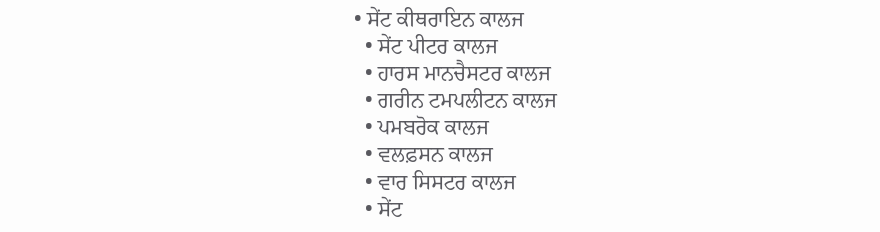• ਸੇਂਟ ਕੀਥਰਾਇਨ ਕਾਲਜ
  • ਸੇਂਟ ਪੀਟਰ ਕਾਲਜ
  • ਹਾਰਸ ਮਾਨਚੈਸਟਰ ਕਾਲਜ
  • ਗਰੀਨ ਟਮਪਲੀਟਨ ਕਾਲਜ
  • ਪਮਬਰੋਕ ਕਾਲਜ
  • ਵਲਫ਼ਸਨ ਕਾਲਜ
  • ਵਾਰ ਸਿਸਟਰ ਕਾਲਜ
  • ਸੇਂਟ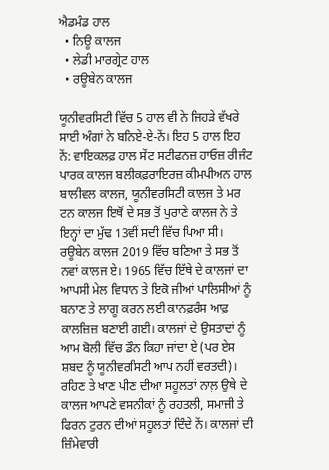ਐਡਮੰਡ ਹਾਲ
  • ਨਿਊ ਕਾਲਜ
  • ਲੇਡੀ ਮਾਰਗ੍ਰੇਟ ਹਾਲ
  • ਰਊਬੇਨ ਕਾਲਜ

ਯੂਨੀਵਰਸਿਟੀ ਵਿੱਚ 5 ਹਾਲ ਵੀ ਨੇ ਜਿਹੜੇ ਵੱਖਰੇ ਸਾਈ ਅੰਗਾਂ ਨੇ ਬਨਿਏ-ਏ-ਨੇਂ। ਇਹ 5 ਹਾਲ ਇਹ ਨੇਂ: ਵਾਇਕਲਫ਼ ਹਾਲ ਸੇਂਟ ਸਟੀਫਨਜ਼ ਹਾਓਜ਼ ਰੀਜੰਟ ਪਾਰਕ ਕਾਲਜ ਬਲੀਕਫ਼ਰਾਇਰਜ਼ ਕੀਮਪੀਅਨ ਹਾਲ ਬਾਲੀਵਲ ਕਾਲਜ, ਯੂਨੀਵਰਸਿਟੀ ਕਾਲਜ ਤੇ ਮਰ ਟਨ ਕਾਲਜ ਇਥੋਂ ਦੇ ਸਭ ਤੋਂ ਪੁਰਾਣੇ ਕਾਲਜ ਨੇ ਤੇ ਇਨ੍ਹਾਂ ਦਾ ਮੁੱਢ 13ਵੀਂ ਸਦੀ ਵਿੱਚ ਪਿਆ ਸੀ। ਰਊਬੇਨ ਕਾਲਜ 2019 ਵਿੱਚ ਬਣਿਆ ਤੇ ਸਭ ਤੋਂ ਨਵਾਂ ਕਾਲਜ ਏ। 1965 ਵਿੱਚ ਇੱਥੇ ਦੇ ਕਾਲਜਾਂ ਦਾ ਆਪਸੀ ਮੇਲ ਵਿਧਾਨ ਤੇ ਇਕੋ ਜੀਆਂ ਪਾਲਿਸੀਆਂ ਨੂੰ ਬਨਾਣ ਤੇ ਲਾਗੂ ਕਰਨ ਲਈ ਕਾਨਫ਼ਰੰਸ ਆਫ਼ ਕਾਲਜ਼ਿਜ਼ ਬਣਾਈ ਗਈ। ਕਾਲਜਾਂ ਦੇ ਉਸਤਾਦਾਂ ਨੂੰ ਆਮ ਬੋਲੀ ਵਿੱਚ ਡੌਨ ਕਿਹਾ ਜਾਂਦਾ ਏ (ਪਰ ਏਸ ਸ਼ਬਦ ਨੂੰ ਯੂਨੀਵਰਸਿਟੀ ਆਪ ਨਹੀਂ ਵਰਤਦੀ)। ਰਹਿਣ ਤੇ ਖਾਣ ਪੀਣ ਦੀਆ ਸਹੂਲਤਾਂ ਨਾਲ਼ ਉਥੇ ਦੇ ਕਾਲਜ ਆਪਣੇ ਵਸਨੀਕਾਂ ਨੂੰ ਰਹਤਲੀ, ਸਮਾਜੀ ਤੇ ਫਿਰਨ ਟੁਰਨ ਦੀਆਂ ਸਹੂਲਤਾਂ ਦਿੰਦੇ ਨੇਂ। ਕਾਲਜਾਂ ਦੀ ਜ਼ਿੰਮੇਵਾਰੀ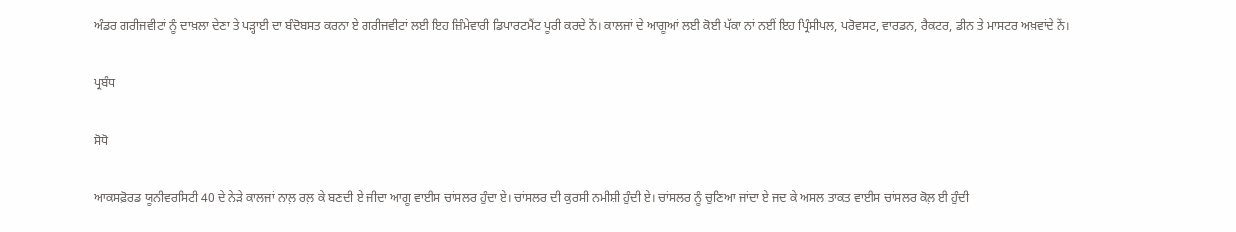ਅੰਡਰ ਗਰੀਜਵੀਟਾਂ ਨੂੰ ਦਾਖ਼ਲਾ ਦੇਣਾ ਤੇ ਪੜ੍ਹਾਈ ਦਾ ਬੰਦੋਬਸਤ ਕਰਨਾ ਏ ਗਰੀਜਵੀਟਾਂ ਲਈ ਇਹ ਜ਼ਿੰਮੇਵਾਰੀ ਡਿਪਾਰਟਮੈਂਟ ਪੂਰੀ ਕਰਦੇ ਨੇਂ। ਕਾਲਜਾਂ ਦੇ ਆਗੂਆਂ ਲਈ ਕੋਈ ਪੱਕਾ ਨਾਂ ਨਈਂ ਇਹ ਪ੍ਰਿੰਸੀਪਲ, ਪਰੋਵਸਟ, ਵਾਰਡਨ, ਰੈਕਟਰ, ਡੀਨ ਤੇ ਮਾਸਟਰ ਅਖ਼ਵਾਂਦੇ ਨੇਂ।

ਪ੍ਰਬੰਧ

ਸੋਧੋ

ਆਕਸਫ਼ੋਰਡ ਯੂਨੀਵਰਸਿਟੀ 40 ਦੇ ਨੇੜੇ ਕਾਲਜਾਂ ਨਾਲ਼ ਰਲ਼ ਕੇ ਬਣਦੀ ਏ ਜੀਦਾ ਆਗੂ ਵਾਈਸ ਚਾਂਸਲਰ ਹੁੰਦਾ ਏ। ਚਾਂਸਲਰ ਦੀ ਕੁਰਸੀ ਨਮੀਸ਼ੀ ਹੁੰਦੀ ਏ। ਚਾਂਸਲਰ ਨੂੰ ਚੁਣਿਆ ਜਾਂਦਾ ਏ ਜਦ ਕੇ ਅਸਲ ਤਾਕਤ ਵਾਈਸ ਚਾਂਸਲਰ ਕੋਲ਼ ਈ ਹੁੰਦੀ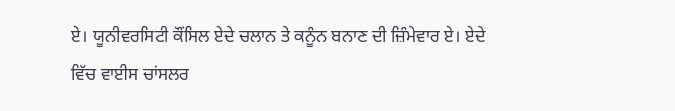ਏ। ਯੂਨੀਵਰਸਿਟੀ ਕੌਂਸਿਲ ਏਦੇ ਚਲਾਨ ਤੇ ਕਨੂੰਨ ਬਨਾਣ ਦੀ ਜ਼ਿੰਮੇਵਾਰ ਏ। ਏਦੇ ਵਿੱਚ ਵਾਈਸ ਚਾਂਸਲਰ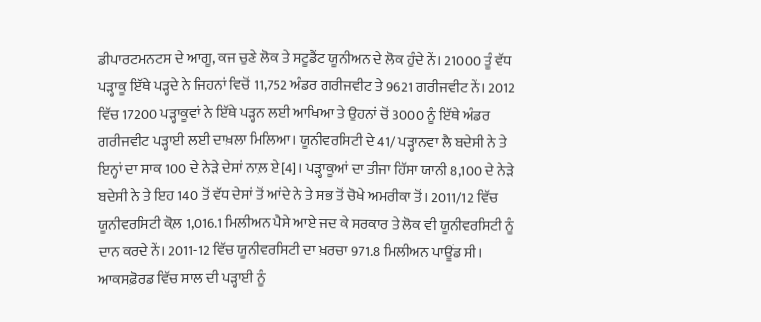ਡੀਪਾਰਟਮਨਟਸ ਦੇ ਆਗੂ, ਕਜ ਚੁਣੇ ਲੋਕ ਤੇ ਸਟੂਡੈਂਟ ਯੂਨੀਅਨ ਦੇ ਲੋਕ ਹੁੰਦੇ ਨੇਂ। 21000 ਤੂੰ ਵੱਧ ਪੜ੍ਹਾਕੂ ਇੱਥੇ ਪੜ੍ਹਦੇ ਨੇ ਜਿਹਨਾਂ ਵਿਚੋਂ 11,752 ਅੰਡਰ ਗਰੀਜਵੀਟ ਤੇ 9621 ਗਰੀਜਵੀਟ ਨੇਂ। 2012 ਵਿੱਚ 17200 ਪੜ੍ਹਾਕੂਵਾਂ ਨੇ ਇੱਥੇ ਪੜ੍ਹਨ ਲਈ ਆਖਿਆ ਤੇ ਉਹਨਾਂ ਚੋਂ 3000 ਨੂੰ ਇੱਥੇ ਅੰਡਰ ਗਰੀਜਵੀਟ ਪੜ੍ਹਾਈ ਲਈ ਦਾਖ਼ਲਾ ਮਿਲਿਆ। ਯੂਨੀਵਰਸਿਟੀ ਦੇ 41/ ਪੜ੍ਹਾਨਵਾ ਲੈ ਬਦੇਸੀ ਨੇ ਤੇ ਇਨ੍ਹਾਂ ਦਾ ਸਾਕ 100 ਦੇ ਨੇੜੇ ਦੇਸਾਂ ਨਾਲ਼ ਏ[4]। ਪੜ੍ਹਾਕੂਆਂ ਦਾ ਤੀਜਾ ਹਿੱਸਾ ਯਾਨੀ 8,100 ਦੇ ਨੇੜੇ ਬਦੇਸੀ ਨੇ ਤੇ ਇਹ 140 ਤੋਂ ਵੱਧ ਦੇਸਾਂ ਤੋਂ ਆਂਦੇ ਨੇ ਤੇ ਸਭ ਤੋਂ ਚੋਖੇ ਅਮਰੀਕਾ ਤੋਂ। 2011/12 ਵਿੱਚ ਯੂਨੀਵਰਸਿਟੀ ਕੋਲ਼ 1,016.1 ਮਿਲੀਅਨ ਪੈਸੇ ਆਏ ਜਦ ਕੇ ਸਰਕਾਰ ਤੇ ਲੋਕ ਵੀ ਯੂਨੀਵਰਸਿਟੀ ਨੂੰ ਦਾਨ ਕਰਦੇ ਨੇਂ। 2011-12 ਵਿੱਚ ਯੂਨੀਵਰਸਿਟੀ ਦਾ ਖ਼ਰਚਾ 971.8 ਮਿਲੀਅਨ ਪਾਊਂਡ ਸੀ। ਆਕਸਫ਼ੋਰਡ ਵਿੱਚ ਸਾਲ ਦੀ ਪੜ੍ਹਾਈ ਨੂੰ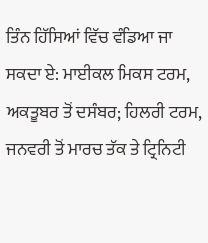ਤਿੰਨ ਹਿੱਸਿਆਂ ਵਿੱਚ ਵੰਡਿਆ ਜਾ ਸਕਦਾ ਏ: ਮਾਈਕਲ ਮਿਕਸ ਟਰਮ, ਅਕਤੂਬਰ ਤੋਂ ਦਸੰਬਰ; ਹਿਲਰੀ ਟਰਮ, ਜਨਵਰੀ ਤੋਂ ਮਾਰਚ ਤੱਕ ਤੇ ਟ੍ਰਿਨਿਟੀ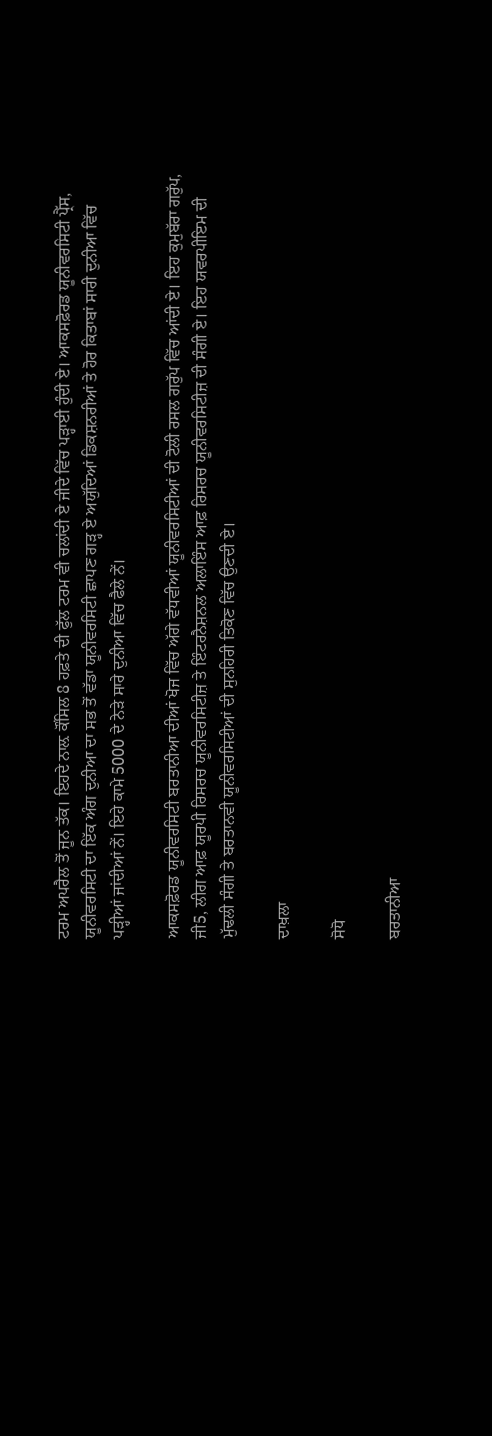ਟਰਮ ਅਪਰੈਲ ਤੋਂ ਜੂਨ ਤੱਕ। ਇਹਦੇ ਨਾਲ਼ ਕੌਂਸਿਲ 8 ਹਫ਼ਤੇ ਦੀ ਫੁੱਲ ਟਰਮ ਵੀ ਚਲਾਂਦੀ ਏ ਜੀਦੇ ਵਿੱਚ ਪੜ੍ਹਾਈ ਹੁੰਦੀ ਏ। ਆਕਸਫ਼ੋਰਡ ਯੂਨੀਵਰਸਿਟੀ ਪ੍ਰੈੱਸ, ਯੂਨੀਵਰਸਿਟੀ ਦਾ ਇੱਕ ਅੰਗ ਦੁਨੀਆ ਦਾ ਸਭ ਤੋਂ ਵੱਡਾ ਯੂਨੀਵਰਸਿਟੀ ਛਾਪਣ ਗੜ੍ਹ ਏ ਅਯੁੱਦਿਆਂ ਡਿਕਸ਼ਨਰੀਆਂ ਤੇ ਹੋਰ ਕਿਤਾਬਾਂ ਸਾਰੀ ਦੁਨੀਆ ਵਿੱਚ ਪੜ੍ਹੀਆਂ ਜਾਂਦੀਆਂ ਨੇਂ। ਇਹੇ ਕਾਮੇ 5000 ਦੇ ਨੇੜੇ ਸਾਰੇ ਦੁਨੀਆ ਵਿੱਚ ਫੈਲੇ ਨੇਂ।

ਆਕਸਫ਼ੋਰਡ ਯੂਨੀਵਰਸਿਟੀ ਬਰਤਾਨੀਆ ਦੀਆਂ ਖੋਜ ਵਿੱਚ ਅੱਗੇ ਵੱਧਵੀਆਂ ਯੂਨੀਵਰਸਿਟੀਆਂ ਦੀ ਟੋਲੀ ਰਸਲ ਗਰੁੱਪ ਵਿੱਚ ਆਂਦੀ ਏ। ਇਹ ਕੁਮੁਬੱਰਾ ਗਰੁੱਪ, ਜੀ5, ਲੀਗ ਆਫ਼ ਯੂਰਪੀ ਰਿਸਰਚ ਯੂਨੀਵਰਸਿਟੀਜ਼ ਤੇ ਇੰਟਰਨੈਸ਼ਨਲ ਅਲਾਇੰਸ ਆਫ਼ ਰਿਸਰਚ ਯੂਨੀਵਰਸਿਟੀਜ਼ ਦੀ ਸੰਗੀ ਏ। ਇਹ ਯਵਰਪੀਇਮ ਦੀ ਮੁੱਢਲੀ ਸੰਗੀ ਤੇ ਬਰਤਾਨਵੀ ਯੂਨੀਵਰਸਿਟੀਆਂ ਦੀ ਸੁਨਹਿਰੀ ਤਿਕੋਣ ਵਿੱਚ ਉਣਦੀ ਏ।

ਦਾਖ਼ਲਾ

ਸੋਧੋ

ਬਰਤਾਨੀਆ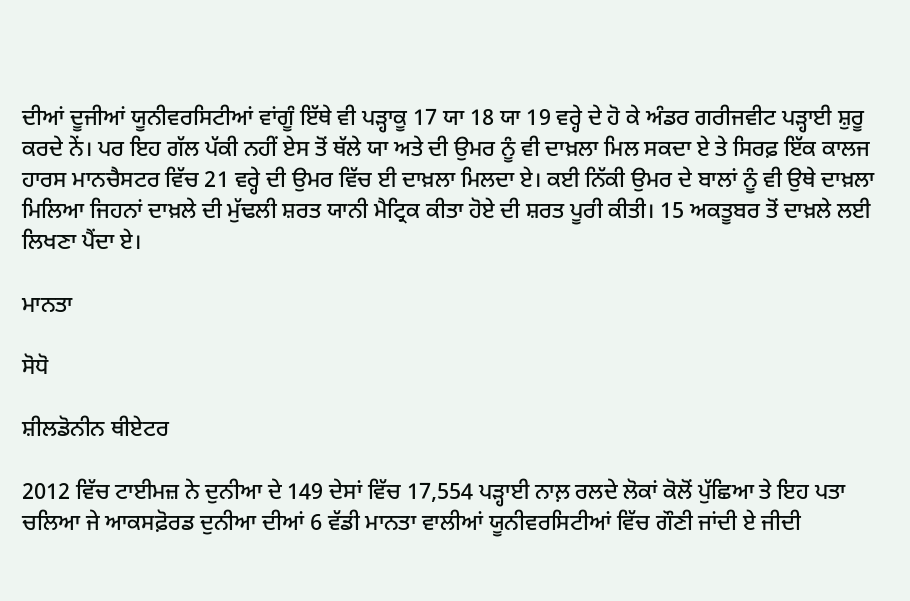ਦੀਆਂ ਦੂਜੀਆਂ ਯੂਨੀਵਰਸਿਟੀਆਂ ਵਾਂਗੂੰ ਇੱਥੇ ਵੀ ਪੜ੍ਹਾਕੂ 17 ਯਾ 18 ਯਾ 19 ਵਰ੍ਹੇ ਦੇ ਹੋ ਕੇ ਅੰਡਰ ਗਰੀਜਵੀਟ ਪੜ੍ਹਾਈ ਸ਼ੁਰੂ ਕਰਦੇ ਨੇਂ। ਪਰ ਇਹ ਗੱਲ ਪੱਕੀ ਨਹੀਂ ਏਸ ਤੋਂ ਥੱਲੇ ਯਾ ਅਤੇ ਦੀ ਉਮਰ ਨੂੰ ਵੀ ਦਾਖ਼ਲਾ ਮਿਲ ਸਕਦਾ ਏ ਤੇ ਸਿਰਫ਼ ਇੱਕ ਕਾਲਜ ਹਾਰਸ ਮਾਨਚੈਸਟਰ ਵਿੱਚ 21 ਵਰ੍ਹੇ ਦੀ ਉਮਰ ਵਿੱਚ ਈ ਦਾਖ਼ਲਾ ਮਿਲਦਾ ਏ। ਕਈ ਨਿੱਕੀ ਉਮਰ ਦੇ ਬਾਲਾਂ ਨੂੰ ਵੀ ਉਥੇ ਦਾਖ਼ਲਾ ਮਿਲਿਆ ਜਿਹਨਾਂ ਦਾਖ਼ਲੇ ਦੀ ਮੁੱਢਲੀ ਸ਼ਰਤ ਯਾਨੀ ਮੈਟ੍ਰਿਕ ਕੀਤਾ ਹੋਏ ਦੀ ਸ਼ਰਤ ਪੂਰੀ ਕੀਤੀ। 15 ਅਕਤੂਬਰ ਤੋਂ ਦਾਖ਼ਲੇ ਲਈ ਲਿਖਣਾ ਪੈਂਦਾ ਏ।

ਮਾਨਤਾ

ਸੋਧੋ

ਸ਼ੀਲਡੋਨੀਨ ਥੀਏਟਰ

2012 ਵਿੱਚ ਟਾਈਮਜ਼ ਨੇ ਦੁਨੀਆ ਦੇ 149 ਦੇਸਾਂ ਵਿੱਚ 17,554 ਪੜ੍ਹਾਈ ਨਾਲ਼ ਰਲਦੇ ਲੋਕਾਂ ਕੋਲੋਂ ਪੁੱਛਿਆ ਤੇ ਇਹ ਪਤਾ ਚਲਿਆ ਜੇ ਆਕਸਫ਼ੋਰਡ ਦੁਨੀਆ ਦੀਆਂ 6 ਵੱਡੀ ਮਾਨਤਾ ਵਾਲੀਆਂ ਯੂਨੀਵਰਸਿਟੀਆਂ ਵਿੱਚ ਗੌਣੀ ਜਾਂਦੀ ਏ ਜੀਦੀ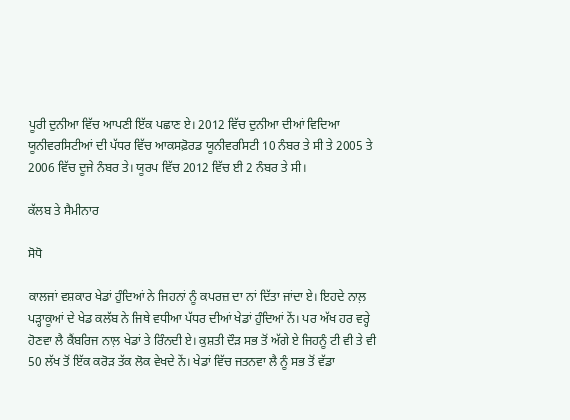ਪੂਰੀ ਦੁਨੀਆ ਵਿੱਚ ਆਪਣੀ ਇੱਕ ਪਛਾਣ ਏ। 2012 ਵਿੱਚ ਦੁਨੀਆ ਦੀਆਂ ਵਿਦਿਆ ਯੂਨੀਵਰਸਿਟੀਆਂ ਦੀ ਪੱਧਰ ਵਿੱਚ ਆਕਸਫ਼ੋਰਡ ਯੂਨੀਵਰਸਿਟੀ 10 ਨੰਬਰ ਤੇ ਸੀ ਤੇ 2005 ਤੇ 2006 ਵਿੱਚ ਦੂਜੇ ਨੰਬਰ ਤੇ। ਯੂਰਪ ਵਿੱਚ 2012 ਵਿੱਚ ਈ 2 ਨੰਬਰ ਤੇ ਸੀ।

ਕੱਲਬ ਤੇ ਸੈਮੀਨਾਰ

ਸੋਧੋ

ਕਾਲਜਾਂ ਵਸ਼ਕਾਰ ਖੇਡਾਂ ਹੁੰਦਿਆਂ ਨੇ ਜਿਹਨਾਂ ਨੂੰ ਕਪਰਜ਼ ਦਾ ਨਾਂ ਦਿੱਤਾ ਜਾਂਦਾ ਏ। ਇਹਦੇ ਨਾਲ਼ ਪੜ੍ਹਾਕੂਆਂ ਦੇ ਖੇਡ ਕਲੱਬ ਨੇ ਜਿਥੇ ਵਧੀਆ ਪੱਧਰ ਦੀਆਂ ਖੇਡਾਂ ਹੁੰਦਿਆਂ ਨੇਂ। ਪਰ ਅੱਖ ਹਰ ਵਰ੍ਹੇ ਹੋਣਵਾ ਲੈ ਕੈਂਬਰਿਜ ਨਾਲ਼ ਖੇਡਾਂ ਤੇ ਰਿੰਨਦੀ ਏ। ਕੁਸ਼ਤੀ ਦੌੜ ਸਭ ਤੋਂ ਅੱਗੇ ਏ ਜਿਹਨੂੰ ਟੀ ਵੀ ਤੇ ਵੀ 50 ਲੱਖ ਤੋਂ ਇੱਕ ਕਰੋੜ ਤੱਕ ਲੋਕ ਵੇਖਦੇ ਨੇਂ। ਖੇਡਾਂ ਵਿੱਚ ਜਤਨਵਾ ਲੈ ਨੂੰ ਸਭ ਤੋਂ ਵੱਡਾ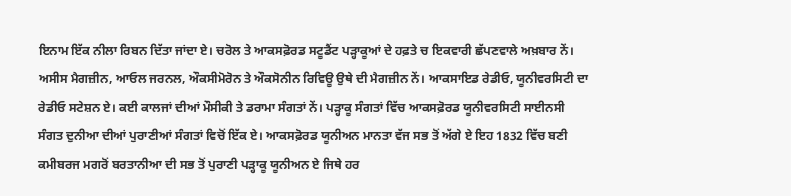ਇਨਾਮ ਇੱਕ ਨੀਲਾ ਰਿਬਨ ਦਿੱਤਾ ਜਾਂਦਾ ਏ। ਚਰੋਲ ਤੇ ਆਕਸਫ਼ੋਰਡ ਸਟੂਡੈਂਟ ਪੜ੍ਹਾਕੂਆਂ ਦੇ ਹਫ਼ਤੇ ਚ ਇਕਵਾਰੀ ਛੱਪਣਵਾਲੇ ਅਖ਼ਬਾਰ ਨੇਂ। ਅਸੀਸ ਮੈਗਜ਼ੀਨ, ਆਓਲ ਜਰਨਲ, ਔਕਸੀਮੋਰੋਨ ਤੇ ਔਕਸੋਨੀਨ ਰਿਵਿਊ ਉਥੇ ਦੀ ਮੈਗਜ਼ੀਨ ਨੇਂ। ਆਕਸਾਇਡ ਰੇਡੀਓ, ਯੂਨੀਵਰਸਿਟੀ ਦਾ ਰੇਡੀਓ ਸਟੇਸ਼ਨ ਏ। ਕਈ ਕਾਲਜਾਂ ਦੀਆਂ ਮੌਸੀਕੀ ਤੇ ਡਰਾਮਾ ਸੰਗਤਾਂ ਨੇਂ। ਪੜ੍ਹਾਕੂ ਸੰਗਤਾਂ ਵਿੱਚ ਆਕਸਫ਼ੋਰਡ ਯੂਨੀਵਰਸਿਟੀ ਸਾਈਨਸੀ ਸੰਗਤ ਦੁਨੀਆ ਦੀਆਂ ਪੁਰਾਣੀਆਂ ਸੰਗਤਾਂ ਵਿਚੋਂ ਇੱਕ ਏ। ਆਕਸਫ਼ੋਰਡ ਯੂਨੀਅਨ ਮਾਨਤਾ ਵੱਜ ਸਭ ਤੋਂ ਅੱਗੇ ਏ ਇਹ 1832 ਵਿੱਚ ਬਣੀ ਕਮੀਬਰਜ ਮਗਰੋਂ ਬਰਤਾਨੀਆ ਦੀ ਸਭ ਤੋਂ ਪੁਰਾਣੀ ਪੜ੍ਹਾਕੂ ਯੂਨੀਅਨ ਏ ਜਿਥੇ ਹਰ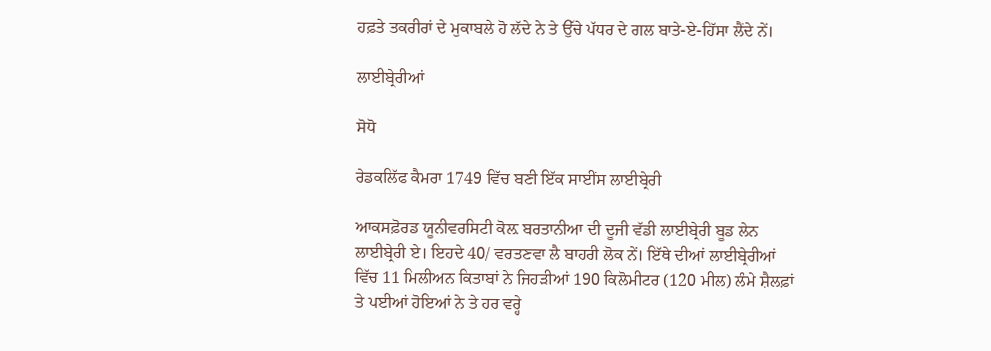ਹਫ਼ਤੇ ਤਕਰੀਰਾਂ ਦੇ ਮੁਕਾਬਲੇ ਹੋ ਲੱਦੇ ਨੇ ਤੇ ਉੱਚੇ ਪੱਧਰ ਦੇ ਗਲ ਬਾਤੇ-ਏ-ਹਿੱਸਾ ਲੈਂਦੇ ਨੇਂ।

ਲਾਈਬ੍ਰੇਰੀਆਂ

ਸੋਧੋ

ਰੇਡਕਲਿੱਫ ਕੈਮਰਾ 1749 ਵਿੱਚ ਬਣੀ ਇੱਕ ਸਾਈਂਸ ਲਾਈਬ੍ਰੇਰੀ

ਆਕਸਫ਼ੋਰਡ ਯੂਨੀਵਰਸਿਟੀ ਕੋਲ਼ ਬਰਤਾਨੀਆ ਦੀ ਦੂਜੀ ਵੱਡੀ ਲਾਈਬ੍ਰੇਰੀ ਬੂਡ ਲੇਨ ਲਾਈਬ੍ਰੇਰੀ ਏ। ਇਹਦੇ 40/ ਵਰਤਣਵਾ ਲੈ ਬਾਹਰੀ ਲੋਕ ਨੇਂ। ਇੱਥੇ ਦੀਆਂ ਲਾਈਬ੍ਰੇਰੀਆਂ ਵਿੱਚ 11 ਮਿਲੀਅਨ ਕਿਤਾਬਾਂ ਨੇ ਜਿਹੜੀਆਂ 190 ਕਿਲੋਮੀਟਰ (120 ਮੀਲ) ਲੰਮੇ ਸ਼ੈਲਫ਼ਾਂ ਤੇ ਪਈਆਂ ਹੋਇਆਂ ਨੇ ਤੇ ਹਰ ਵਰ੍ਹੇ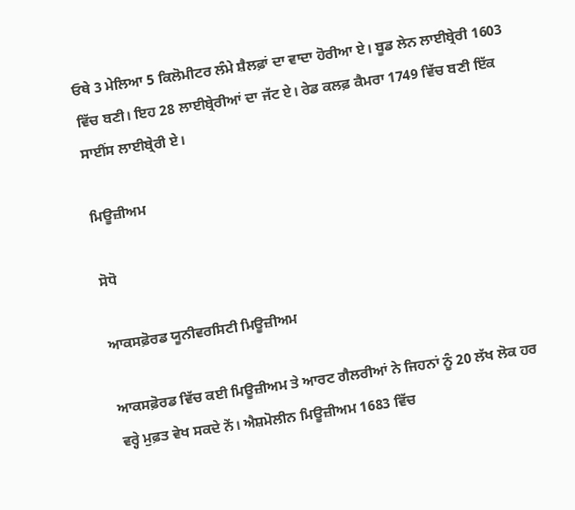ਓਥੇ 3 ਮੇਲਿਆ 5 ਕਿਲੋਮੀਟਰ ਲੰਮੇ ਸ਼ੈਲਫ਼ਾਂ ਦਾ ਵਾਦਾ ਹੋਰੀਆ ਏ। ਬੂਡ ਲੇਨ ਲਾਈਬ੍ਰੇਰੀ 1603 ਵਿੱਚ ਬਣੀ। ਇਹ 28 ਲਾਈਬ੍ਰੇਰੀਆਂ ਦਾ ਜੱਟ ਏ। ਰੇਡ ਕਲਫ਼ ਕੈਮਰਾ 1749 ਵਿੱਚ ਬਣੀ ਇੱਕ ਸਾਈਂਸ ਲਾਈਬ੍ਰੇਰੀ ਏ।

ਮਿਊਜ਼ੀਅਮ

ਸੋਧੋ

ਆਕਸਫ਼ੋਰਡ ਯੂਨੀਵਰਸਿਟੀ ਮਿਊਜ਼ੀਅਮ

ਆਕਸਫ਼ੋਰਡ ਵਿੱਚ ਕਈ ਮਿਊਜ਼ੀਅਮ ਤੇ ਆਰਟ ਗੈਲਰੀਆਂ ਨੇ ਜਿਹਨਾਂ ਨੂੰ 20 ਲੱਖ ਲੋਕ ਹਰ ਵਰ੍ਹੇ ਮੁਫ਼ਤ ਵੇਖ ਸਕਦੇ ਨੇਂ। ਐਸ਼ਮੋਲੀਨ ਮਿਊਜ਼ੀਅਮ 1683 ਵਿੱਚ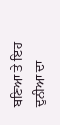ਬਣਿਆ ਤੇ ਇਹ ਦੁਨੀਆ ਦਾ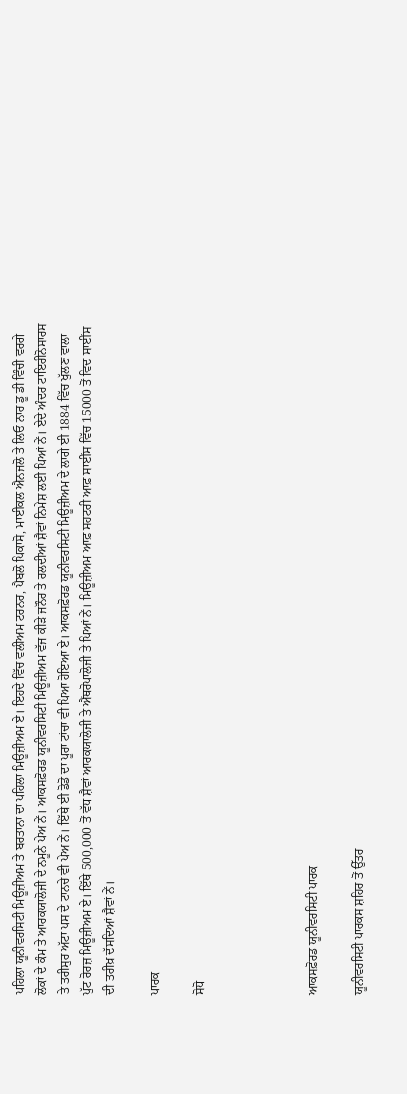ਪਹਿਲਾ ਯੂਨੀਵਰਸਿਟੀ ਮਿਊਜ਼ੀਅਮ ਤੇ ਬਰਤਾਨਾ ਦਾ ਪਹਿਲਾ ਮਿਊਜ਼ੀਅਮ ਏ। ਇਹਦੇ ਵਿੱਚ ਵਲੀਅਮ ਟਰਨਰ, ਪੈਬਲੋ ਪਿਕਾਸੋ, ਮਾਈਕਲ ਐਨਜਲੋ ਤੇ ਲਿਓ ਨਾਰ ਡੂ ਡੀ ਵਿੰਚੀ ਵਰਗੇ ਲੋਕਾਂ ਦੇ ਕੰਮ ਤੇ ਆਰਕਯਾਲੋਜੀ ਦੇ ਨਮੂਨੇ ਪੇਅ ਨੇਂ। ਆਕਸਫ਼ੋਰਡ ਯੂਨੀਵਰਸਿਟੀ ਮਿਊਜ਼ੀਅਮ ਵੱਜ ਕੀੜੇ ਜਨੌਰ ਤੇ ਰਲਦੀਆਂ ਸ਼ੈਵਾਂ ਨਿਮੇਸ਼ ਲਈ ਪਿਆਂ ਨੇਂ। ਏਦੇ ਅੰਦਰ ਟਾਇਰੀਨੋਸਾਰਸ ਤੇ ਤਰੀਸੁਰ ਅੱਟਾ ਪਸ ਦੇ ਟਾਨਚੇ ਵੀ ਪੇਅ ਨੇਂ। ਇੱਥੇ ਈ ਡੋਡੋ ਦਾ ਪੂਰਾ ਟਾਂਚਾ ਵੀ ਪਿਆ ਹੋਇਆ ਏ। ਆਕਸਫ਼ੋਰਡ ਯੂਨੀਵਰਸਿਟੀ ਮਿਊਜ਼ੀਅਮ ਦੇ ਲਾਗੇ ਈ 1884 ਵਿੱਚ ਖੁੱਲਣ ਵਾਲਾ ਪੁੱਟ ਰੋਰਜ਼ ਮਿਊਜ਼ੀਅਮ ਏ। ਇੱਥੇ 500,000 ਤੋਂ ਵੱਧ ਸ਼ੈਵਾਂ ਆਰਕਯਾਲੋਜੀ ਤੇ ਐਂਥਰੋਪਾਲੋਜੀ ਤੇ ਪਿਆਂ ਨੇਂ। ਮਿਊਜ਼ੀਅਮ ਆਫ਼ ਸਹਟਰੀ ਆਫ਼ ਸਾਈਂਸ ਵਿੱਚ 15000 ਤੋਂ ਵਿਦ ਸਾਈਂਸ ਦੀ ਤਰੀਖ਼ ਦੱਸਦਿਆਂ ਸ਼ੈਵਾਂ ਨੇਂ।

ਪਾਰਕ

ਸੋਧੋ




ਆਕਸਫ਼ੋਰਡ ਯੂਨੀਵਰਸਿਟੀ ਪਾਰਕ

ਯੂਨੀਵਰਸਿਟੀ ਪਾਰਕਸ ਸ਼ਹਿਰ ਤੋਂ ਉੱਤਰ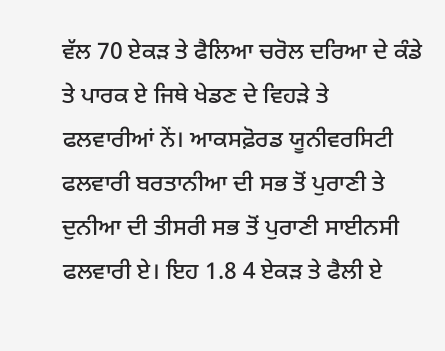ਵੱਲ 70 ਏਕੜ ਤੇ ਫੈਲਿਆ ਚਰੋਲ ਦਰਿਆ ਦੇ ਕੰਡੇ ਤੇ ਪਾਰਕ ਏ ਜਿਥੇ ਖੇਡਣ ਦੇ ਵਿਹੜੇ ਤੇ ਫਲਵਾਰੀਆਂ ਨੇਂ। ਆਕਸਫ਼ੋਰਡ ਯੂਨੀਵਰਸਿਟੀ ਫਲਵਾਰੀ ਬਰਤਾਨੀਆ ਦੀ ਸਭ ਤੋਂ ਪੁਰਾਣੀ ਤੇ ਦੁਨੀਆ ਦੀ ਤੀਸਰੀ ਸਭ ਤੋਂ ਪੁਰਾਣੀ ਸਾਈਨਸੀ ਫਲਵਾਰੀ ਏ। ਇਹ 1.8 4 ਏਕੜ ਤੇ ਫੈਲੀ ਏ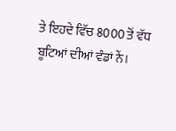ਤੇ ਇਹਦੇ ਵਿੱਚ 8000 ਤੋਂ ਵੱਧ ਬੂਟਿਆਂ ਦੀਆਂ ਵੰਡਾਂ ਨੇਂ।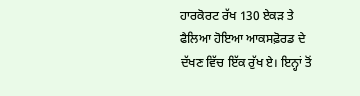ਹਾਰਕੋਰਟ ਰੱਖ 130 ਏਕੜ ਤੇ ਫੈਲਿਆ ਹੋਇਆ ਆਕਸਫ਼ੋਰਡ ਦੇ ਦੱਖਣ ਵਿੱਚ ਇੱਕ ਰੁੱਖ ਏ। ਇਨ੍ਹਾਂ ਤੋਂ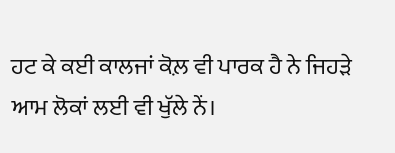ਹਟ ਕੇ ਕਈ ਕਾਲਜਾਂ ਕੋਲ਼ ਵੀ ਪਾਰਕ ਹੈ ਨੇ ਜਿਹੜੇ ਆਮ ਲੋਕਾਂ ਲਈ ਵੀ ਖੁੱਲੇ ਨੇਂ।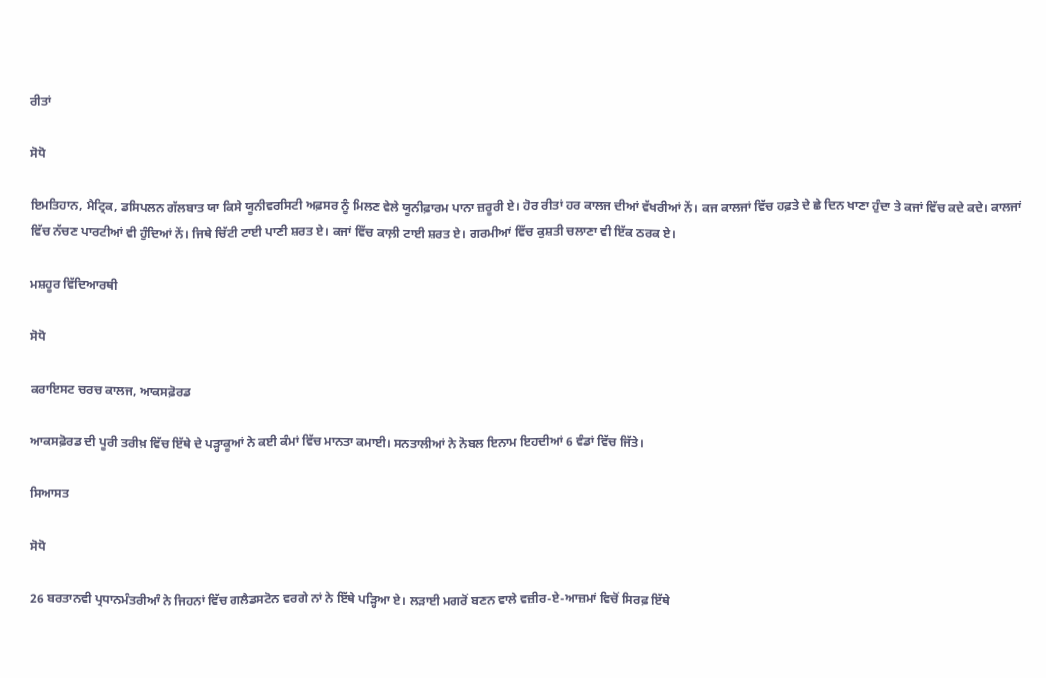ਰੀਤਾਂ

ਸੋਧੋ

ਇਮਤਿਹਾਨ, ਮੈਟ੍ਰਿਕ, ਡਸਿਪਲਨ ਗੱਲਬਾਤ ਯਾ ਕਿਸੇ ਯੂਨੀਵਰਸਿਟੀ ਅਫ਼ਸਰ ਨੂੰ ਮਿਲਣ ਵੇਲੇ ਯੂਨੀਫ਼ਾਰਮ ਪਾਨਾ ਜ਼ਰੂਰੀ ਏ। ਹੋਰ ਰੀਤਾਂ ਹਰ ਕਾਲਜ ਦੀਆਂ ਵੱਖਰੀਆਂ ਨੇਂ। ਕਜ ਕਾਲਜਾਂ ਵਿੱਚ ਹਫ਼ਤੇ ਦੇ ਛੇ ਦਿਨ ਖਾਣਾ ਹੁੰਦਾ ਤੇ ਕਜਾਂ ਵਿੱਚ ਕਦੇ ਕਦੇ। ਕਾਲਜਾਂ ਵਿੱਚ ਨੱਚਣ ਪਾਰਟੀਆਂ ਵੀ ਹੁੰਦਿਆਂ ਨੇਂ। ਜਿਥੇ ਚਿੱਟੀ ਟਾਈ ਪਾਣੀ ਸ਼ਰਤ ਏ। ਕਜਾਂ ਵਿੱਚ ਕਾਲ਼ੀ ਟਾਈ ਸ਼ਰਤ ਏ। ਗਰਮੀਆਂ ਵਿੱਚ ਕੁਸ਼ਤੀ ਚਲਾਣਾ ਵੀ ਇੱਕ ਠਰਕ ਏ।

ਮਸ਼ਹੂਰ ਵਿੱਦਿਆਰਥੀ

ਸੋਧੋ

ਕਰਾਇਸਟ ਚਰਚ ਕਾਲਜ, ਆਕਸਫ਼ੋਰਡ

ਆਕਸਫ਼ੋਰਡ ਦੀ ਪੂਰੀ ਤਰੀਖ਼ ਵਿੱਚ ਇੱਥੇ ਦੇ ਪੜ੍ਹਾਕੂਆਂ ਨੇ ਕਈ ਕੰਮਾਂ ਵਿੱਚ ਮਾਨਤਾ ਕਮਾਈ। ਸਨਤਾਲੀਆਂ ਨੇ ਨੋਬਲ ਇਨਾਮ ਇਹਦੀਆਂ 6 ਵੰਡਾਂ ਵਿੱਚ ਜਿੱਤੇ।

ਸਿਆਸਤ

ਸੋਧੋ

26 ਬਰਤਾਨਵੀ ਪ੍ਰਧਾਨਮੰਤਰੀਆੰ ਨੇ ਜਿਹਨਾਂ ਵਿੱਚ ਗਲੈਡਸਟੋਨ ਵਰਗੇ ਨਾਂ ਨੇ ਇੱਥੇ ਪੜ੍ਹਿਆ ਏ। ਲੜਾਈ ਮਗਰੋਂ ਬਣਨ ਵਾਲੇ ਵਜ਼ੀਰ-ਏ-ਆਜ਼ਮਾਂ ਵਿਚੋਂ ਸਿਰਫ਼ ਇੱਥੇ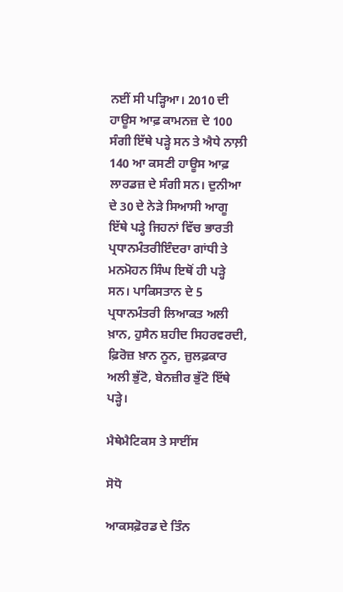ਨਈਂ ਸੀ ਪੜ੍ਹਿਆ। 2010 ਦੀ ਹਾਊਸ ਆਫ਼ ਕਾਮਨਜ਼ ਦੇ 100 ਸੰਗੀ ਇੱਥੇ ਪੜ੍ਹੇ ਸਨ ਤੇ ਐਧੇ ਨਾਲ਼ੀ 140 ਆ ਕਸਣੀ ਹਾਊਸ ਆਫ਼ ਲਾਰਡਜ਼ ਦੇ ਸੰਗੀ ਸਨ। ਦੁਨੀਆ ਦੇ 30 ਦੇ ਨੇੜੇ ਸਿਆਸੀ ਆਗੂ ਇੱਥੇ ਪੜ੍ਹੇ ਜਿਹਨਾਂ ਵਿੱਚ ਭਾਰਤੀ ਪ੍ਰਧਾਨਮੰਤਰੀਇੰਦਰਾ ਗਾਂਧੀ ਤੇ ਮਨਮੋਹਨ ਸਿੰਘ ਇਥੋਂ ਹੀ ਪੜ੍ਹੇ ਸਨ। ਪਾਕਿਸਤਾਨ ਦੇ 5 ਪ੍ਰਧਾਨਮੰਤਰੀ ਲਿਆਕਤ ਅਲੀ ਖ਼ਾਨ, ਹੁਸੈਨ ਸ਼ਹੀਦ ਸਿਹਰਵਰਦੀ, ਫ਼ਿਰੋਜ਼ ਖ਼ਾਨ ਨੂਨ, ਜ਼ੁਲਫ਼ਕਾਰ ਅਲੀ ਭੁੱਟੋ, ਬੇਨਜ਼ੀਰ ਭੁੱਟੋ ਇੱਥੇ ਪੜ੍ਹੇ।

ਮੈਥੇਮੈਟਿਕਸ ਤੇ ਸਾਈਂਸ

ਸੋਧੋ

ਆਕਸਫ਼ੋਰਡ ਦੇ ਤਿੰਨ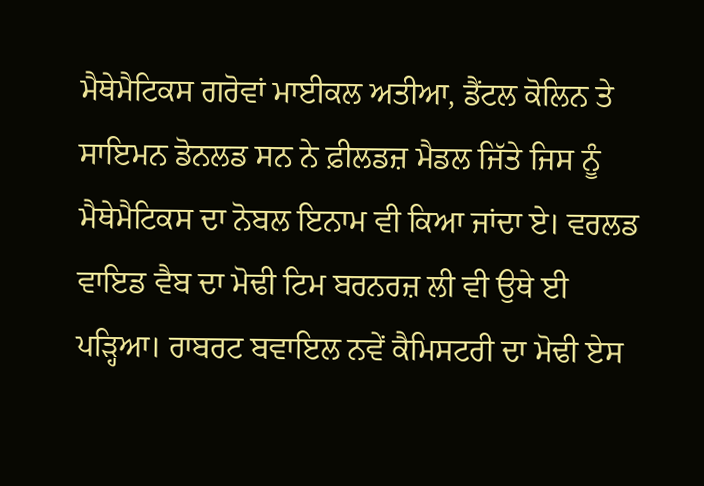ਮੈਥੇਮੈਟਿਕਸ ਗਰੋਵਾਂ ਮਾਈਕਲ ਅਤੀਆ, ਡੈਂਟਲ ਕੋਲਿਨ ਤੇ ਸਾਇਮਨ ਡੋਨਲਡ ਸਨ ਨੇ ਫ਼ੀਲਡਜ਼ ਮੈਡਲ ਜਿੱਤੇ ਜਿਸ ਨੂੰ ਮੈਥੇਮੈਟਿਕਸ ਦਾ ਨੋਬਲ ਇਨਾਮ ਵੀ ਕਿਆ ਜਾਂਦਾ ਏ। ਵਰਲਡ ਵਾਇਡ ਵੈਬ ਦਾ ਮੋਢੀ ਟਿਮ ਬਰਨਰਜ਼ ਲੀ ਵੀ ਉਥੇ ਈ ਪੜ੍ਹਿਆ। ਰਾਬਰਟ ਬਵਾਇਲ ਨਵੇਂ ਕੈਮਿਸਟਰੀ ਦਾ ਮੋਢੀ ਏਸ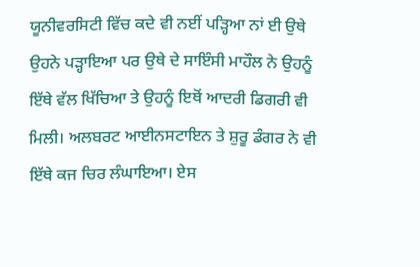ਯੂਨੀਵਰਸਿਟੀ ਵਿੱਚ ਕਦੇ ਵੀ ਨਈਂ ਪੜ੍ਹਿਆ ਨਾਂ ਈ ਉਥੇ ਉਹਨੇ ਪੜ੍ਹਾਇਆ ਪਰ ਉਥੇ ਦੇ ਸਾਇੰਸੀ ਮਾਹੌਲ ਨੇ ਉਹਨੂੰ ਇੱਥੇ ਵੱਲ ਖਿੱਚਿਆ ਤੇ ਉਹਨੂੰ ਇਥੋਂ ਆਦਰੀ ਡਿਗਰੀ ਵੀ ਮਿਲੀ। ਅਲਬਰਟ ਆਈਨਸਟਾਇਨ ਤੇ ਸ਼ੁਰੂ ਡੰਗਰ ਨੇ ਵੀ ਇੱਥੇ ਕਜ ਚਿਰ ਲੰਘਾਇਆ। ਏਸ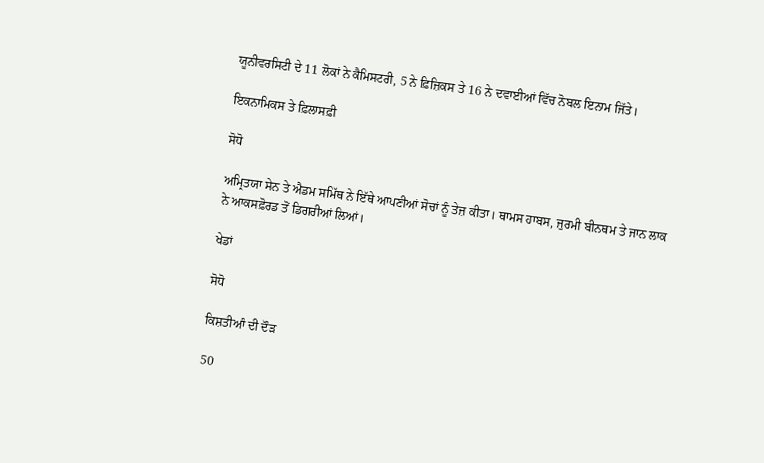ਯੂਨੀਵਰਸਿਟੀ ਦੇ 11 ਲੋਕਾਂ ਨੇ ਕੈਮਿਸਟਰੀ, 5 ਨੇ ਫ਼ਿਜ਼ਿਕਸ ਤੇ 16 ਨੇ ਦਵਾਈਆਂ ਵਿੱਚ ਨੋਬਲ ਇਨਾਮ ਜਿੱਤੇ।

ਇਕਨਾਮਿਕਸ ਤੇ ਫ਼ਿਲਾਸਫ਼ੀ

ਸੋਧੋ

ਅਮ੍ਰਿਤਯਾ ਸੇਨ ਤੇ ਐਡਮ ਸਮਿੱਥ ਨੇ ਇੱਥੇ ਆਪਣੀਆਂ ਸੋਚਾਂ ਨੂੰ ਤੇਜ਼ ਕੀਤਾ। ਥਾਮਸ ਹਾਬਸ, ਜੁਰਮੀ ਬੀਨਥਮ ਤੇ ਜਾਨ ਲਾਕ ਨੇ ਆਕਸਫ਼ੋਰਡ ਤੋਂ ਡਿਗਰੀਆਂ ਲਿਆਂ।

ਖੇਡਾਂ

ਸੋਧੋ

ਕਿਸ਼ਤੀਆੰ ਦੀ ਦੌੜ

50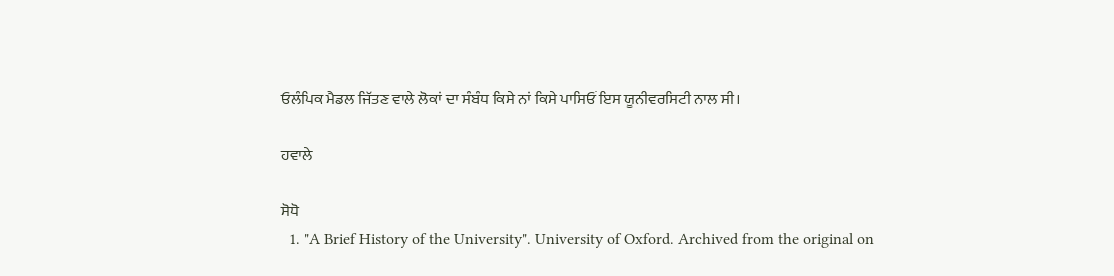ਓਲੰਪਿਕ ਮੈਡਲ ਜਿੱਤਣ ਵਾਲੇ ਲੋਕਾਂ ਦਾ ਸੰਬੰਧ ਕਿਸੇ ਨਾਂ ਕਿਸੇ ਪਾਸਿਓਂ ਇਸ ਯੂਨੀਵਰਸਿਟੀ ਨਾਲ ਸੀ।

ਹਵਾਲੇ

ਸੋਧੋ
  1. "A Brief History of the University". University of Oxford. Archived from the original on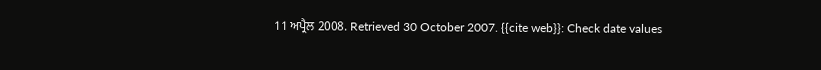11 ਅਪ੍ਰੈਲ 2008. Retrieved 30 October 2007. {{cite web}}: Check date values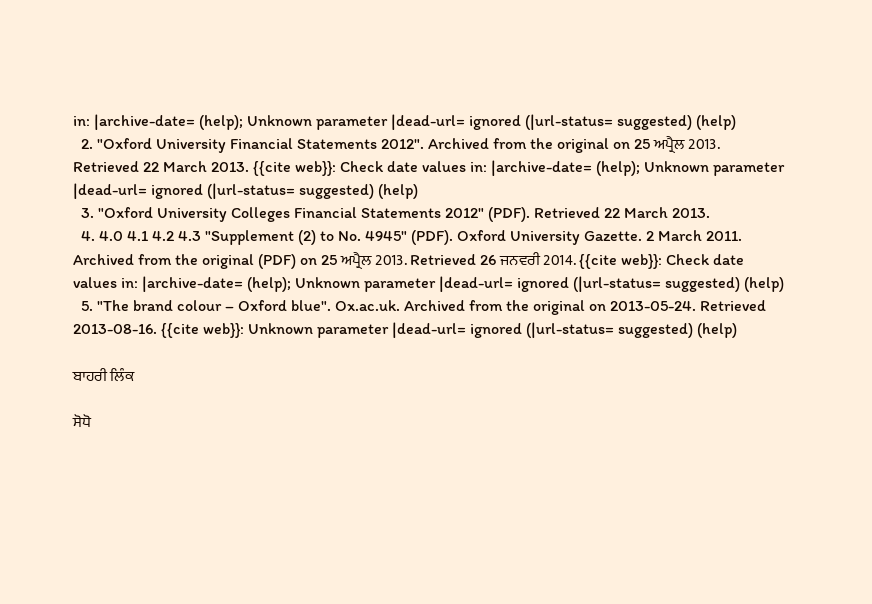in: |archive-date= (help); Unknown parameter |dead-url= ignored (|url-status= suggested) (help)
  2. "Oxford University Financial Statements 2012". Archived from the original on 25 ਅਪ੍ਰੈਲ 2013. Retrieved 22 March 2013. {{cite web}}: Check date values in: |archive-date= (help); Unknown parameter |dead-url= ignored (|url-status= suggested) (help)
  3. "Oxford University Colleges Financial Statements 2012" (PDF). Retrieved 22 March 2013.
  4. 4.0 4.1 4.2 4.3 "Supplement (2) to No. 4945" (PDF). Oxford University Gazette. 2 March 2011. Archived from the original (PDF) on 25 ਅਪ੍ਰੈਲ 2013. Retrieved 26 ਜਨਵਰੀ 2014. {{cite web}}: Check date values in: |archive-date= (help); Unknown parameter |dead-url= ignored (|url-status= suggested) (help)
  5. "The brand colour – Oxford blue". Ox.ac.uk. Archived from the original on 2013-05-24. Retrieved 2013-08-16. {{cite web}}: Unknown parameter |dead-url= ignored (|url-status= suggested) (help)

ਬਾਹਰੀ ਲਿੰਕ

ਸੋਧੋ